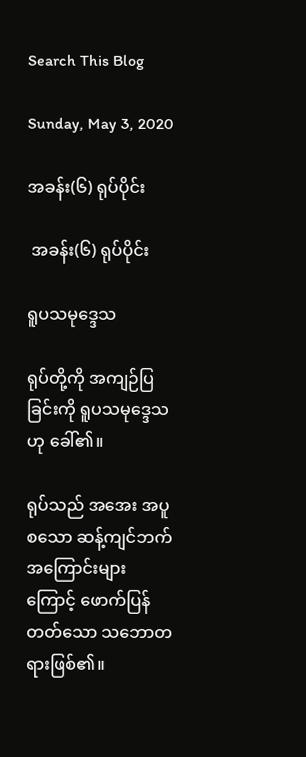Search This Blog

Sunday, May 3, 2020

အခန်း(၆) ရုပ်ပိုင်း

 အခန်း(၆) ရုပ်ပိုင်း

ရူပသမုဒ္ဒေသ

ရုပ်တို့ကို အကျဉ်ပြခြင်းကို ရူပသမုဒ္ဒေသဟု ခေါ်၏။

ရုပ်သည် အအေး အပူစသော ဆန့်ကျင်ဘက် အကြောင်းများကြောင့် ဖောက်ပြန်တတ်သော သဘောတရားဖြစ်၏။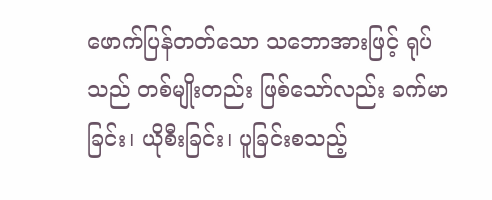ဖောက်ပြန်တတ်သော သဘောအားဖြင့် ရုပ်သည် တစ်မျိုးတည်း ဖြစ်သော်လည်း ခက်မာခြင်း၊ ယိုစီးခြင်း၊ ပူခြင်းစသည့်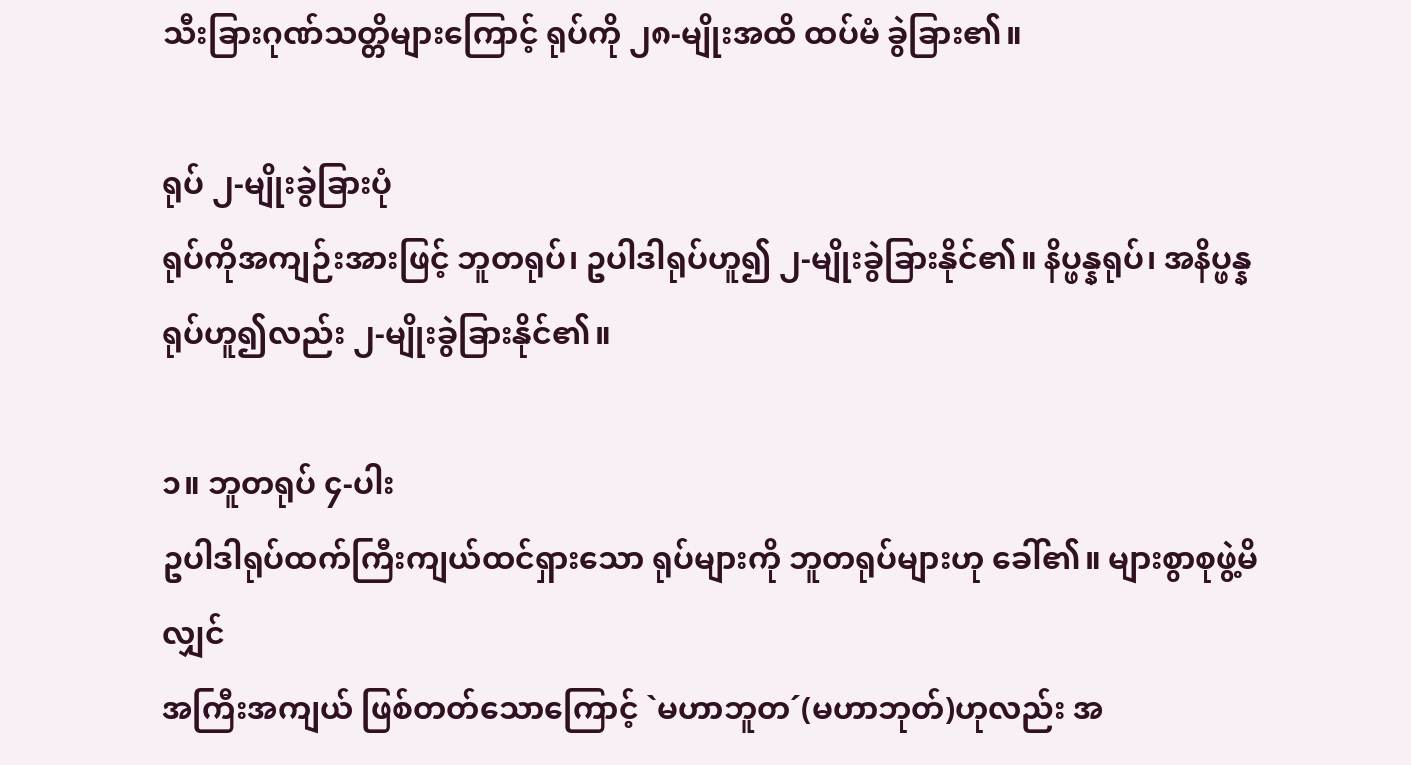သီးခြားဂုဏ်သတ္တိများကြောင့် ရုပ်ကို ၂၈-မျိုးအထိ ထပ်မံ ခွဲခြား၏။

ရုပ် ၂-မျိုးခွဲခြားပုံ
ရုပ်ကိုအကျဉ်းအားဖြင့် ဘူတရုပ်၊ ဥပါဒါရုပ်ဟူ၍ ၂-မျိုးခွဲခြားနိုင်၏။ နိပ္ဖန္နရုပ်၊ အနိပ္ဖန္နရုပ်ဟူ၍လည်း ၂-မျိုးခွဲခြားနိုင်၏။

၁။ ဘူတရုပ် ၄-ပါး
ဥပါဒါရုပ်ထက်ကြီးကျယ်ထင်ရှားသော ရုပ်များကို ဘူတရုပ်များဟု ခေါ်၏။ များစွာစုဖွဲ့မိလျှင်
အကြီးအကျယ် ဖြစ်တတ်သောကြောင့် `မဟာဘူတ´(မဟာဘုတ်)ဟုလည်း အ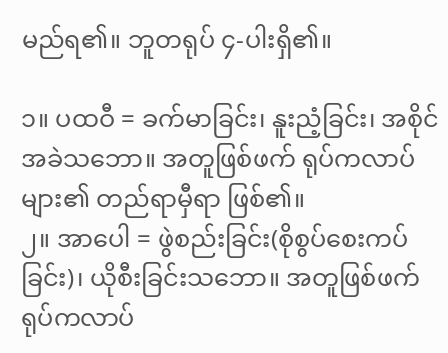မည်ရ၏။ ဘူတရုပ် ၄-ပါးရှိ၏။

၁။ ပထဝီ = ခက်မာခြင်း၊ နူးညံ့ခြင်း၊ အစိုင်အခဲသဘော။ အတူဖြစ်ဖက် ရုပ်ကလာပ်များ၏ တည်ရာမှီရာ ဖြစ်၏။
၂။ အာပေါ = ဖွဲစည်းခြင်း(စိုစွပ်စေးကပ်ခြင်း)၊ ယိုစီးခြင်းသဘော။ အတူဖြစ်ဖက် ရုပ်ကလာပ်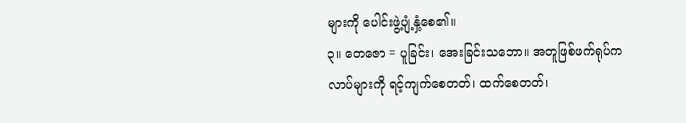များကို ပေါင်းဖွဲ့ပျံ့နှံ့စေ၏။
၃။ တေဇော = ပူခြင်း၊ အေးခြင်းသဘော။ အတူဖြစ်ဖက်ရုပ်ကလာပ်များကို ရင့်ကျက်စေတတ်၊ ထက်စေတတ်၊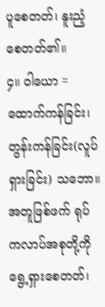ပူစေတတ်၊ နူးညံ့စေတတ်၏။
၄။ ဝါယော = ထောက်ကန်ခြင်း၊ တွန်းကန်ခြင်း(လူပ်ရှားခြင်း) သဘော။ အတူဖြစ်ဖက် ရုပ်ကလာပ်အစုတို့ကို ရွေ့ရှားစေတတ်၊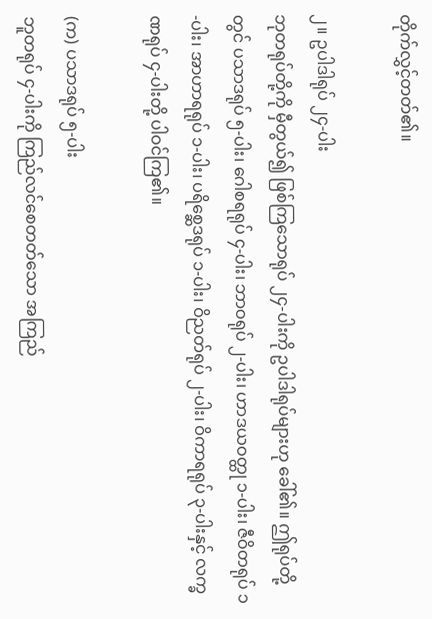တိုက်လွှင့်တတ်၏။

၂။ ဥပါဒါရုပ် ၂၄-ပါး
ဘုတရုပ်တို့ကို မှီတွယ်၍ ဖြစ်ကြသောရုပ် ၂၄-ပါးကို ဥပါဒါရုပ်များဟု ခေါ်၏။ ဤရုပ်တို့တွင် ပသာဒရုပ် ၅-ပါး၊ ဂေါစရရုပ် ၄-ပါး၊ ဘာဝရုပ် ၂-ပါး၊ ဟာဒယဝတ္ထု ၁-ပါး၊ ဇီဝိတရုပ် ၁-ပါး၊ အာဟာရရုပ် ၁-ပါး၊ ပရိစ္ဆေဒရုပ် ၁-ပါး၊ ဝိညတ်ရုပ် ၂-ပါး၊ ဝိကာရရုပ် ၃-ပါးနှင့် လက္ခဏရုပ် ၄-ပါးတို့ ပါဝင်ကြ၏။

(က) ပသာဒရုပ် ၅-ပါး
ဘူတရုပ် ၄-ပါးကို ကြည်လင်စေတတ်သော အကြည်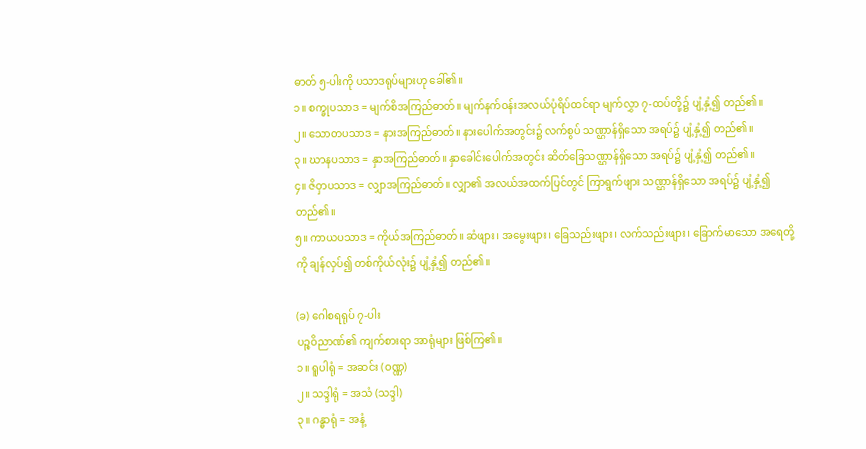ဓာတ် ၅-ပါးကို ပသာဒရုပ်များဟု ခေါ်၏။
၁။ စက္ခုပသာဒ = မျက်စိအကြည်ဓာတ်။ မျက်နက်ဝန်းအလယ်ပုံရိပ်ထင်ရာ မျက်လွှာ ၇-ထပ်တို့၌ ပျံ့နှံ့၍ တည်၏။
၂။ သောတပသာဒ = နားအကြည်ဓာတ်။ နားပေါက်အတွင်း၌ လက်စွပ် သဏ္ဌာန်ရှိသော အရပ်၌ ပျံ့နှံ့၍ တည်၏။
၃။ ဃာနပသာဒ = နှာအကြည်ဓာတ်။ နှာခေါင်းပေါက်အတွင်း ဆိတ်ခြေသဏ္ဌာန်ရှိသော အရပ်၌ ပျံ့နှံ့၍ တည်၏။
၄။ ဇိဝှာပသာဒ = လျှာအကြည်ဓာတ်။ လျှာ၏ အလယ်အထက်ပြင်တွင် ကြာရွက်ဖျား သဏ္ဌာန်ရှိသော အရပ်၌ ပျံ့နှံ့၍ တည်၏။
၅။ ကာယပသာဒ = ကိုယ်အကြည်ဓာတ်။ ဆံဖျား၊ အမွေးဖျား၊ ခြေသည်းဖျား၊ လက်သည်းဖျား၊ ခြောက်မာသော အရေတို့ကို ချန်လှပ်၍ တစ်ကိုယ်လုံး၌ ပျံ့နှံ့၍ တည်၏။

(ခ) ဂေါစရရုပ် ၇-ပါး
ပဉ္စဝိညာဏ်၏ ကျက်စားရာ အာရုံများ ဖြစ်ကြ၏။
၁။ ရူပါရုံ = အဆင်း (ဝဏ္ဏ)
၂။ သဒ္ဒါရုံ = အသံ (သဒ္ဒါ)
၃။ ဂန္ဓာရုံ = အနံ့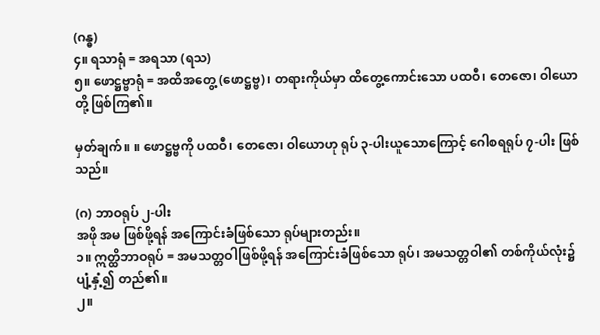(ဂန္ဓ)
၄။ ရသာရုံ = အရသာ (ရသ)
၅။ ဖောဋ္ဌဗ္ဗာရုံ = အထိအတွေ့ (ဖောဋ္ဌဗ္ဗ)၊ တရားကိုယ်မှာ ထိတွေ့ကောင်းသော ပထဝီ၊ တေဇော၊ ဝါယောတို့ ဖြစ်ကြ၏။

မှတ်ချက်။ ။ ဖောဋ္ဌဗ္ဗကို ပထဝီ၊ တေဇော၊ ဝါယောဟု ရုပ် ၃-ပါးယူသောကြောင့် ဂေါစရရုပ် ၇-ပါး ဖြစ်သည်။

(ဂ) ဘာဝရုပ် ၂-ပါး
အဖို အမ ဖြစ်ဖို့ရန် အကြောင်းခံဖြစ်သော ရုပ်များတည်း။
၁။ ဣတ္ထိဘာဝရုပ် = အမသတ္တဝါဖြစ်ဖို့ရန် အကြောင်းခံဖြစ်သော ရုပ်၊ အမသတ္တဝါ၏ တစ်ကိုယ်လုံး၌ ပျံ့နှံ့၍ တည်၏။
၂။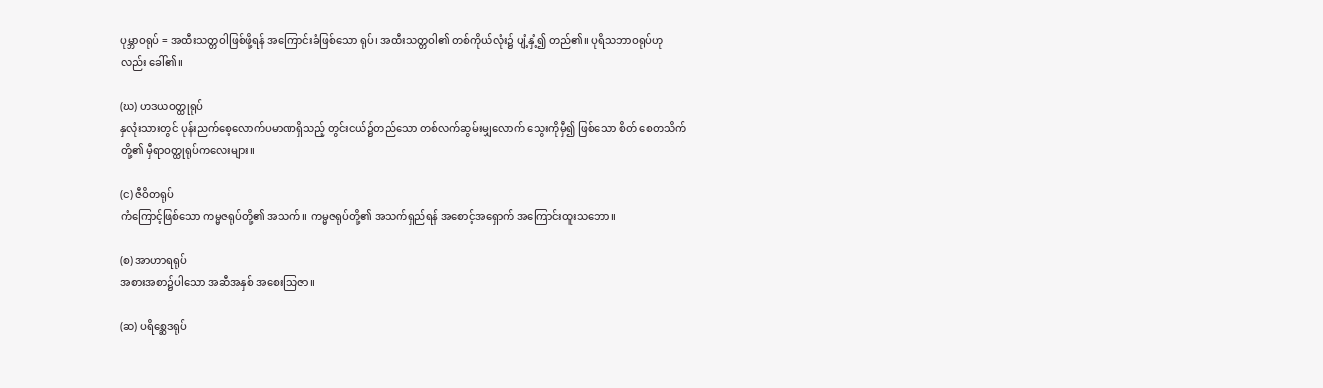ပုမ္ဘာဝရုပ် = အထီးသတ္တဝါဖြစ်ဖို့ရန် အကြောင်းခံဖြစ်သော ရုပ်၊ အထီးသတ္တဝါ၏ တစ်ကိုယ်လုံး၌ ပျံ့နှံ့၍ တည်၏။ ပုရိသဘာဝရုပ်ဟုလည်း ခေါ်၏။

(ဃ) ဟဒယဝတ္ထုရုပ်
နှလုံးသားတွင် ပုန်းညက်စေ့လောက်ပမာဏရှိသည့် တွင်းငယ်၌တည်သော တစ်လက်ဆွမ်းမျှလောက် သွေးကိုမှီ၍ ဖြစ်သော စိတ် စေတသိက်တို့၏ မှီရာဝတ္ထုရုပ်ကလေးများ။

(င) ဇီဝိတရုပ်
ကံကြောင့်ဖြစ်သော ကမ္မဇရုပ်တို့၏ အသက်။ ကမ္မဇရုပ်တို့၏ အသက်ရှည်ရန် အစောင့်အရှောက် အကြောင်းထူးသဘော။

(စ) အာဟာရရုပ်
အစားအစာ၌ပါသော အဆီအနှစ် အစေးသြဇာ။

(ဆ) ပရိစ္ဆေဒရုပ်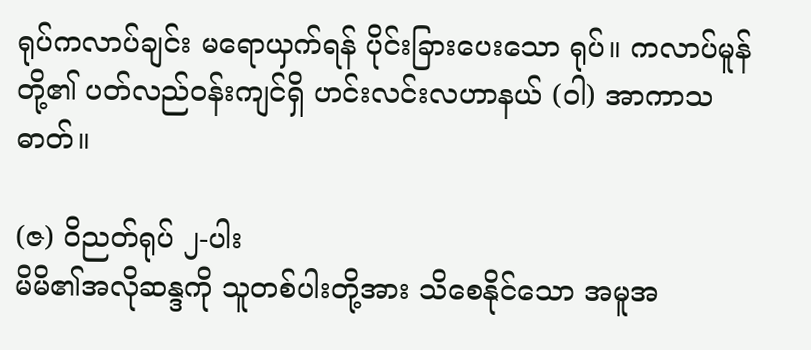ရုပ်ကလာပ်ချင်း မရောယှက်ရန် ပိုင်းခြားပေးသော ရုပ်။ ကလာပ်မူန်တို့၏ ပတ်လည်ဝန်းကျင်ရှိ ဟင်းလင်းလဟာနယ် (ဝါ) အာကာသဓာတ်။

(ဇ) ဝိညတ်ရုပ် ၂-ပါး
မိမိ၏အလိုဆန္ဒကို သူတစ်ပါးတို့အား သိစေနိုင်သော အမူအ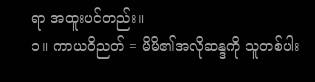ရာ အထူးပင်တည်း။
၁။ ကာယဝိညတ် = မိမိ၏အလိုဆန္ဒကို သူတစ်ပါး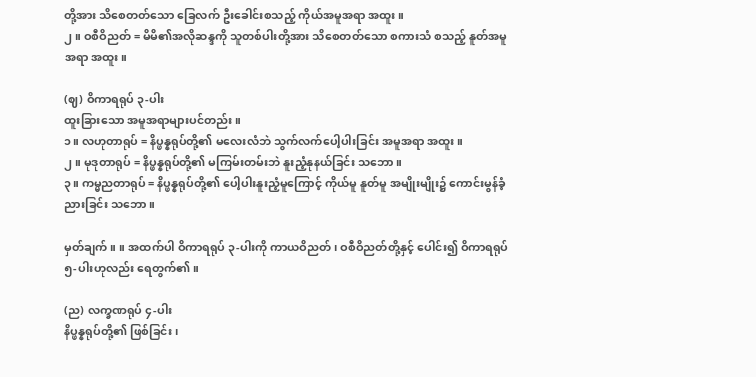တို့အား သိစေတတ်သော ခြေလက် ဦးခေါင်းစသည့် ကိုယ်အမူအရာ အထူး။
၂။ ဝစီဝိညတ် = မိမိ၏အလိုဆန္ဒကို သူတစ်ပါးတို့အား သိစေတတ်သော စကားသံ စသည့် နူတ်အမူအရာ အထူး။

(ဈ) ဝိကာရရုပ် ၃-ပါး
ထူးခြားသော အမူအရာများပင်တည်း။
၁။ လဟုတာရုပ် = နိပ္ဖန္နရုပ်တို့၏ မလေးလံဘဲ သွက်လက်ပေါ့ပါးခြင်း အမူအရာ အထူး။
၂။ မုဒုတာရုပ် = နိပ္ဖန္နရုပ်တို့၏ မကြမ်းတမ်းဘဲ နူးညံ့နုနယ်ခြင်း သဘော။
၃။ ကမ္မညတာရုပ် = နိပ္ဖန္နရုပ်တို့၏ ပေါ့ပါးနူးညံ့မူကြောင့် ကိုယ်မူ နူတ်မူ အမျိုးမျိုး၌ ကောင်းမွန်ခံ့ညားခြင်း သဘော။

မှတ်ချက်။ ။ အထက်ပါ ဝိကာရရုပ် ၃-ပါးကို ကာယဝိညတ်၊ ဝစီဝိညတ်တို့နှင့် ပေါင်း၍ ဝိကာရရုပ် ၅-ပါးဟုလည်း ရေတွက်၏။

(ည) လက္ခဏရုပ် ၄-ပါး
နိပ္ဖန္နရုပ်တို့၏ ဖြစ်ခြင်း၊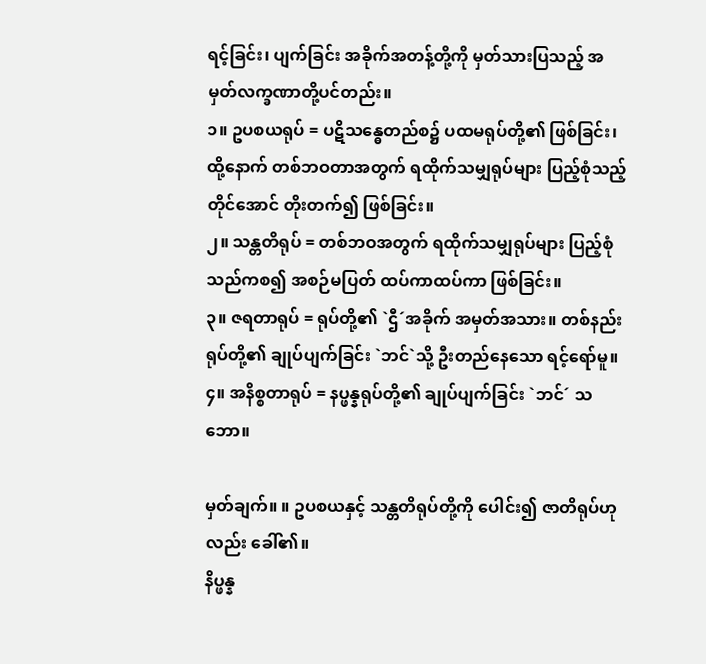ရင့်ခြင်း၊ ပျက်ခြင်း အခိုက်အတန့်တို့ကို မှတ်သားပြသည့် အမှတ်လက္ခဏာတို့ပင်တည်း။
၁။ ဥပစယရုပ် = ပဋိသန္ဓေတည်စ၌ ပထမရုပ်တို့၏ ဖြစ်ခြင်း၊ ထို့နောက် တစ်ဘဝတာအတွက် ရထိုက်သမျှရုပ်များ ပြည့်စုံသည့်တိုင်အောင် တိုးတက်၍ ဖြစ်ခြင်း။
၂။ သန္တတိရုပ် = တစ်ဘဝအတွက် ရထိုက်သမျှရုပ်များ ပြည့်စုံသည်ကစ၍ အစဉ်မပြတ် ထပ်ကာထပ်ကာ ဖြစ်ခြင်း။
၃။ ဇရတာရုပ် = ရုပ်တို့၏ `ဌီ´အခိုက် အမှတ်အသား။ တစ်နည်း ရုပ်တို့၏ ချုပ်ပျက်ခြင်း `ဘင်`သို့ ဦးတည်နေသော ရင့်ရော်မူ။
၄။ အနိစ္စတာရုပ် = နပ္ဖန္နရုပ်တို့၏ ချုပ်ပျက်ခြင်း `ဘင်´ သဘော။

မှတ်ချက်။ ။ ဥပစယနှင့် သန္တတိရုပ်တို့ကို ပေါင်း၍ ဇာတိရုပ်ဟုလည်း ခေါ်၏။
နိပ္ဖန္န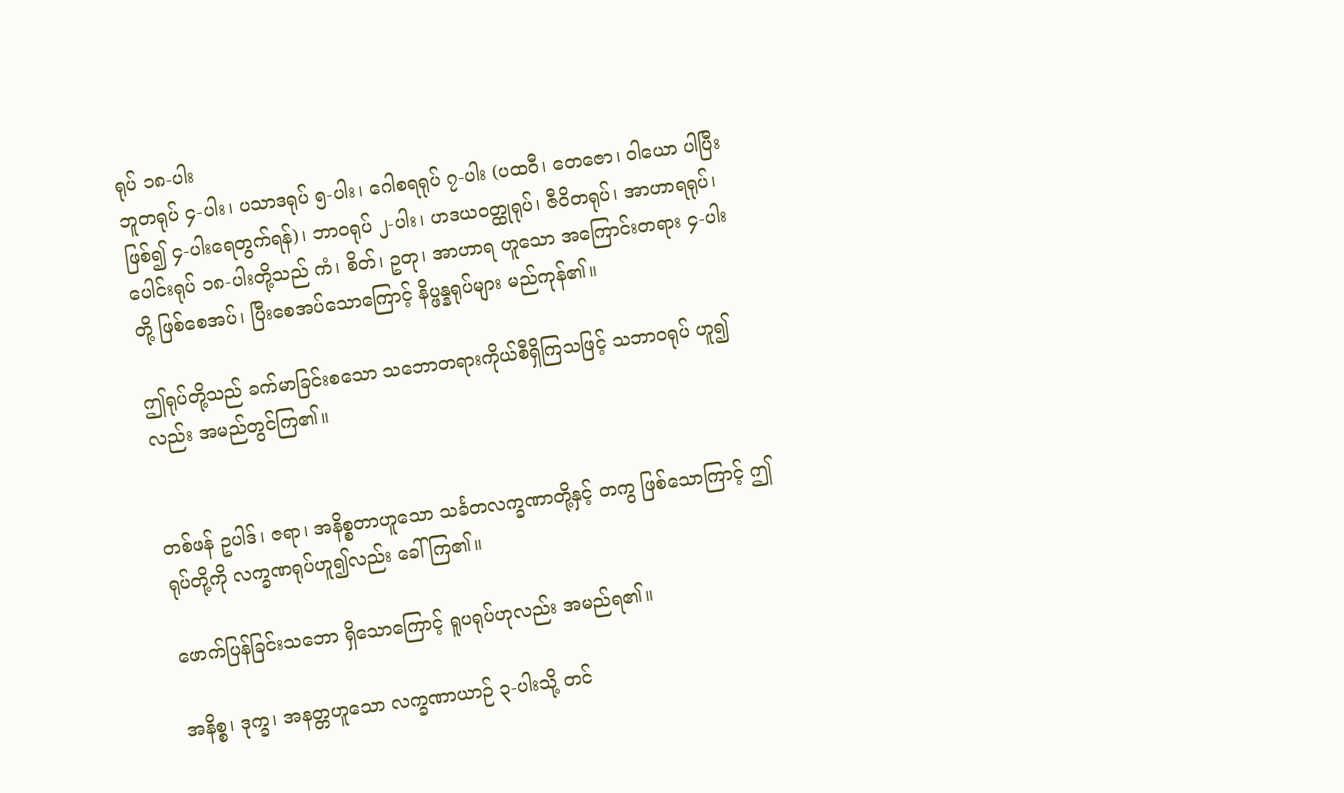ရုပ် ၁၈-ပါး
ဘူတရုပ် ၄-ပါး၊ ပသာဒရုပ် ၅-ပါး၊ ဂေါစရရုပ် ၇-ပါး (ပထဝီ၊ တေဇော၊ ဝါယော ပါပြီးဖြစ်၍ ၄-ပါးရေတွက်ရန်)၊ ဘာဝရုပ် ၂-ပါး၊ ဟဒယဝတ္ထုရုပ်၊ ဇီဝိတရုပ်၊ အာဟာရရုပ်၊ ပေါင်းရုပ် ၁၈-ပါးတို့သည် ကံ၊ စိတ်၊ ဥတု၊ အာဟာရ ဟူသော အကြောင်းတရား ၄-ပါးတို့ ဖြစ်စေအပ်၊ ပြီးစေအပ်သောကြောင့် နိပ္ဖန္နရုပ်များ မည်ကုန်၏။

ဤရုပ်တို့သည် ခက်မာခြင်းစသော သဘောတရားကိုယ်စီရှိကြသဖြင့် သဘာဝရုပ် ဟူ၍လည်း အမည်တွင်ကြ၏။


တစ်ဖန် ဥပါဒ်၊ ဇရာ၊ အနိစ္စတာဟူသော သင်္ခတလက္ခဏာတို့နှင့် တကွ ဖြစ်သောကြာင့် ဤရုပ်တို့ကို လက္ခဏရုပ်ဟူ၍လည်း ခေါ်ကြ၏။

ဖောက်ပြန်ခြင်းသဘော ရှိသောကြောင့် ရူပရုပ်ဟုလည်း အမည်ရ၏။

အနိစ္စ၊ ဒုက္ခ၊ အနတ္တဟူသော လက္ခဏာယာဉ် ၃-ပါးသို့ တင်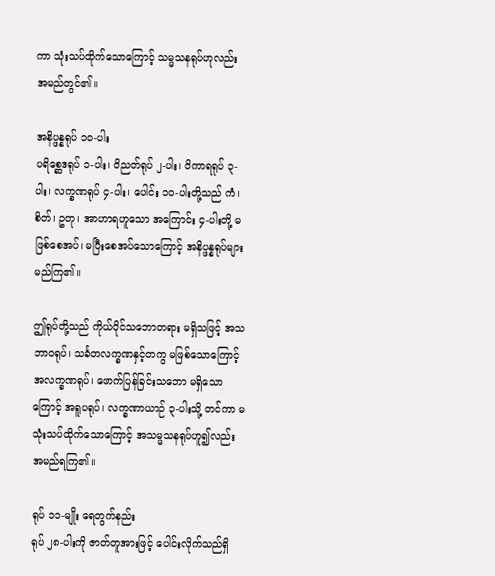ကာ သုံးသပ်ထိုက်သောကြောင့် သမ္မသနရုပ်ဟုလည်း အမည်တွင်၏။

အနိပ္ဖန္နရုပ် ၁၀-ပါး
ပရိစ္ဆေဒရုပ် ၁-ပါး၊ ဝိညတ်ရုပ် ၂-ပါး၊ ဝိကာရရုပ် ၃-ပါး၊ လက္ခဏရုပ် ၄-ပါး၊ ပေါင်း ၁၀-ပါးတို့သည် ကံ၊ စိတ်၊ ဥတု၊ အာဟာရဟူသော အကြောင်း ၄-ပါးတို့ မဖြစ်စေအပ်၊ မပြီးစေအပ်သောကြောင့် အနိပ္ဖန္နရုပ်များ မည်ကြ၏။

ဤရုပ်တို့သည် ကိုယ်ပိုင်သဘောတရား မရှိသဖြင့် အသဘာဝရုပ်၊ သင်္ခတလက္ခဏနှင့်တကွ မဖြစ်သောကြောင့် အလက္ခဏရုပ်၊ ဖောက်ပြန်ခြင်းသဘော မရှိသောကြောင့် အရူပရုပ်၊ လက္ခဏာယာဉ် ၃-ပါးသို့ တင်ကာ မသုံးသပ်ထိုက်သောကြောင့် အသမ္မသနရုပ်ဟူ၍လည်း အမည်ရကြ၏။

ရုပ် ၁၁-မျိုး ရေတွက်နည်း
ရုပ် ၂၈-ပါးကို ဇာတ်တူအားဖြင့် ပေါင်းလိုက်သည်ရှိ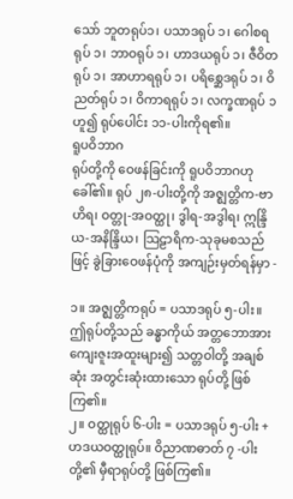သော် ဘူတရုပ်၁၊ ပသာဒရုပ် ၁၊ ဂေါစရရုပ် ၁၊ ဘာဝရုပ် ၁၊ ဟာဒယရုပ် ၁၊ ဇီဝိတရုပ် ၁၊ အာဟာရရုပ် ၁၊ ပရိစ္ဆေဒရုပ် ၁၊ ဝိညတ်ရုပ် ၁၊ ဝိကာရရုပ် ၁၊ လက္ခဏရုပ် ၁ ဟူ၍ ရုပ်ပေါင်း ၁၁-ပါးကိုရ၏။
ရူပဝိဘာဂ
ရုပ်တို့ကို ဝေဖန်ခြင်းကို ရူပဝိဘာဂဟုခေါ်၏။ ရုပ် ၂၈-ပါးတို့ကို အဇ္ဈတ္တိက-ဗာဟိရ၊ ဝတ္တု-အဝတ္ထု၊ ဒွါရ-အဒွါရ၊ ဣန္ဒြိယ-အနိန္ဒြိယ၊ သြဠာရိက-သုခုမစသည်ဖြင့် ခွဲခြားဝေဖန်ပုံကို အကျဉ်းမှတ်ရန်မှာ -

၁။ အဇ္ဈတ္တိကရုပ် = ပသာဒရုပ် ၅-ပါး။ ဤရုပ်တို့သည် ခန္ဓာကိုယ် အတ္တဘောအား ကျေးဇူးအထူးများ၍ သတ္တဝါတို့ အချစ်ဆုံး အတွင်းဆုံးထားသော ရုပ်တို့ ဖြစ်ကြ၏။
၂။ ဝတ္ထုရုပ် ၆-ပါး = ပသာဒရုပ် ၅-ပါး + ဟဒယဝတ္ထုရုပ်။ ဝိညာဏဓာတ် ၇ -ပါးတို့၏ မှီရာရုပ်တို့ ဖြစ်ကြ၏။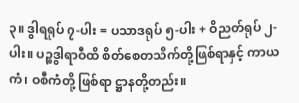၃။ ဒွါရရုပ် ၇-ပါး = ပသာဒရုပ် ၅-ပါး + ဝိညတ်ရုပ် ၂-ပါး။ ပဉ္စဒွါရာဝီထိ စိတ်စေတသိက်တို့ဖြစ်ရာနှင့် ကာယကံ၊ ဝစီကံတို့ ဖြစ်ရာ ဋ္ဌာနတို့တည်း။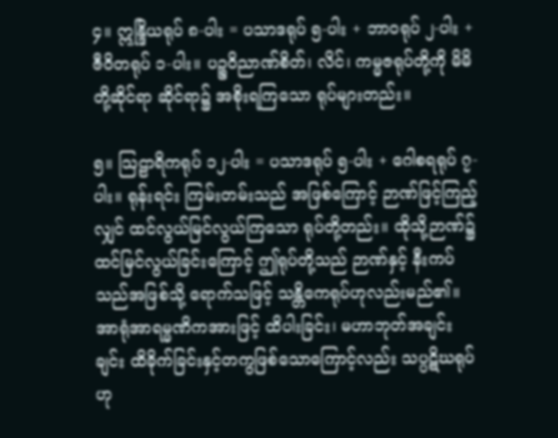၄။ ဣန္ဒြိယရုပ် ၈-ပါး = ပသာဒရုပ် ၅-ပါး + ဘာဝရုပ် ၂-ပါး + ဇီဝိတရုပ် ၁-ပါး။ ပဉ္စဝိညာဏ်စိတ်၊ လိင်၊ ကမ္မဇရုပ်တို့ကို မိမိတို့ဆိုင်ရာ ဆိုင်ရာ၌ အစိုးရကြသော ရုပ်များတည်း။

၅။ သြဠာရိကရုပ် ၁၂-ပါး = ပသာဒရုပ် ၅-ပါး + ဂေါစရရုပ် ၇-ပါး။ ရုန်းရင်း ကြမ်းတမ်းသည် အဖြစ်ကြောင့် ဉာဏ်ဖြင့်ကြည့်လျှင် ထင်လွယ်မြင်လွယ်ကြသော ရုပ်တို့တည်း။ ထိုသို့ဉာဏ်၌ ထင်မြင်လွယ်ခြင်းကြောင့် ဤရုပ်တို့သည် ဉာဏ်နှင့် နီးကပ်သည်အဖြစ်သို့ ရောက်သဖြင့် သန္တိကေရုပ်ဟုလည်းမည်၏။ အာရုံအာရမ္မဏိကအားဖြင့် ထိပါးခြင်း၊ မဟာဘုတ်အချင်းချင်း ထိခိုက်ခြင်းနှင့်တကွဖြစ်သောကြောင့်လည်း သပ္ပဋိဃရုပ်ဟု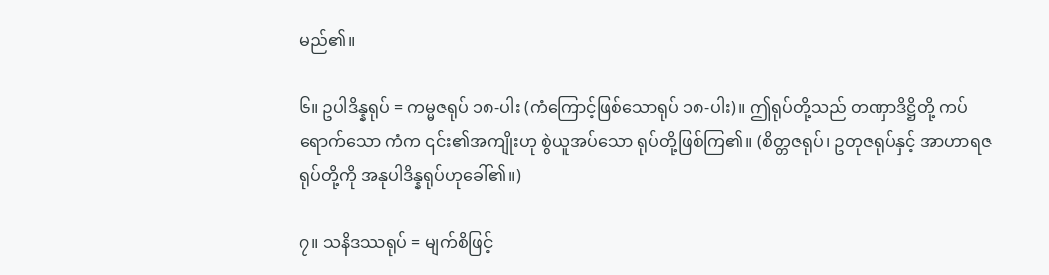မည်၏။

၆။ ဥပါဒိန္နရုပ် = ကမ္မဇရုပ် ၁၈-ပါး (ကံကြောင့်ဖြစ်သောရုပ် ၁၈-ပါး)။ ဤရုပ်တို့သည် တဏှာဒိဋ္ဌိတို့ ကပ်ရောက်သော ကံက ၎င်း၏အကျိုးဟု စွဲယူအပ်သော ရုပ်တို့ဖြစ်ကြ၏။ (စိတ္တဇရုပ်၊ ဥတုဇရုပ်နှင့် အာဟာရဇရုပ်တို့ကို အနုပါဒိန္နရုပ်ဟုခေါ်၏။)

၇။ သနိဒဿရုပ် = မျက်စိဖြင့်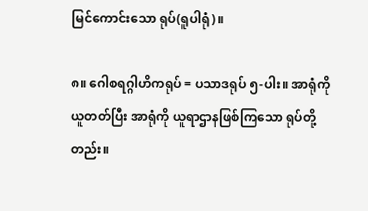မြင်ကောင်းသော ရုပ်(ရူပါရုံ)။

၈။ ဂေါစရဂ္ဂါဟိကရုပ် = ပသာဒရုပ် ၅-ပါး။ အာရုံကိုယူတတ်ပြီး အာရုံကို ယူရာဌာနဖြစ်ကြသော ရုပ်တို့တည်း။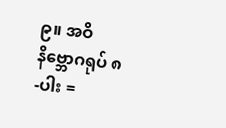၉။ အဝိနိဗ္ဘောဂရုပ် ၈-ပါး =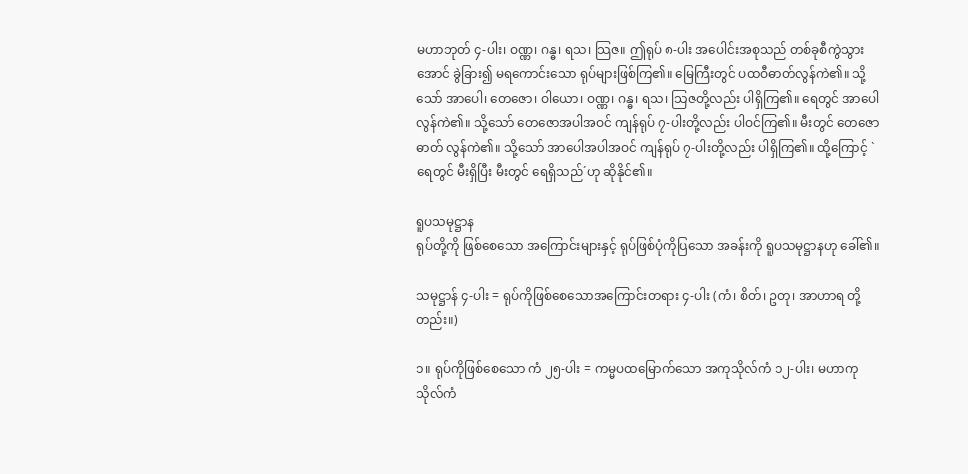မဟာဘုတ် ၄-ပါး၊ ဝဏ္ဏ၊ ဂန္ဓ၊ ရသ၊ သြဇ။ ဤရုပ် ၈-ပါး အပေါင်းအစုသည် တစ်ခုစီကွဲသွားအောင် ခွဲခြား၍ မရကောင်းသော ရုပ်များဖြစ်ကြ၏။ မြေကြီးတွင် ပထဝီဓာတ်လွန်ကဲ၏။ သို့သော် အာပေါ၊ တေဇော၊ ဝါယော၊ ဝဏ္ဏ၊ ဂန္ဓ၊ ရသ၊ သြဇတို့လည်း ပါရှိကြ၏။ ရေတွင် အာပေါလွန်ကဲ၏။ သို့သော် တေဇောအပါအဝင် ကျန်ရုပ် ၇-ပါးတို့လည်း ပါဝင်ကြ၏။ မီးတွင် တေဇောဓာတ် လွန်ကဲ၏။ သို့သော် အာပေါအပါအဝင် ကျန်ရုပ် ၇-ပါးတို့လည်း ပါရှိကြ၏။ ထို့ကြောင့် `ရေတွင် မီးရှိပြီး မီးတွင် ရေရှိသည်´ဟု ဆိုနိုင်၏။

ရူပသမုဋ္ဌာန
ရုပ်တို့ကို ဖြစ်စေသော အကြောင်းများနှင့် ရုပ်ဖြစ်ပုံကိုပြသော အခန်းကို ရူပသမုဋ္ဌာနဟု ခေါ်၏။

သမုဋ္ဌာန် ၄-ပါး = ရုပ်ကိုဖြစ်စေသောအကြောင်းတရား ၄-ပါး (ကံ၊ စိတ်၊ ဥတု၊ အာဟာရ တို့တည်း။)

၁။ ရုပ်ကိုဖြစ်စေသော ကံ ၂၅-ပါး = ကမ္မပထမြောက်သော အကုသိုလ်ကံ ၁၂-ပါး၊ မဟာကုသိုလ်ကံ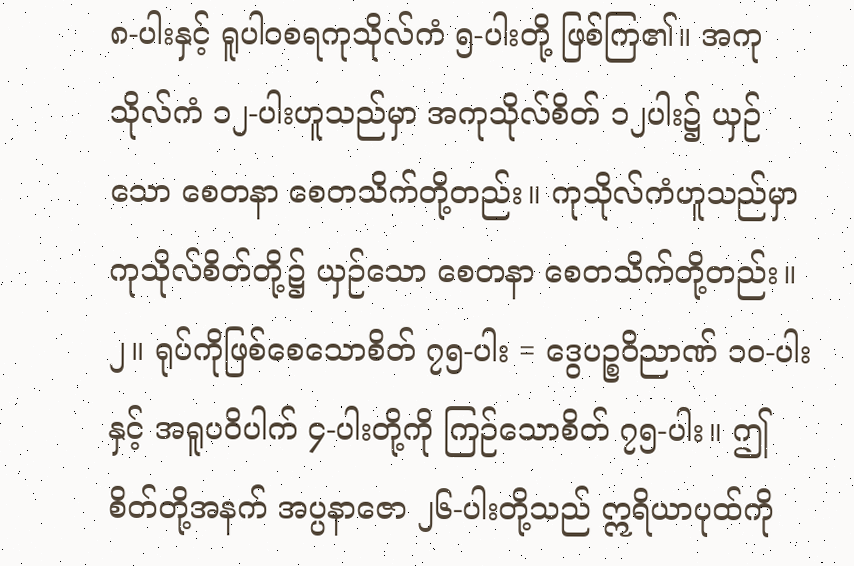၈-ပါးနှင့် ရူပါဝစရကုသိုလ်ကံ ၅-ပါးတို့ ဖြစ်ကြ၏။ အကုသိုလ်ကံ ၁၂-ပါးဟူသည်မှာ အကုသိုလ်စိတ် ၁၂ပါး၌ ယှဉ်သော စေတနာ စေတသိက်တို့တည်း။ ကုသိုလ်ကံဟူသည်မှာ ကုသိုလ်စိတ်တို့၌ ယှဉ်သော စေတနာ စေတသိက်တို့တည်း။
၂။ ရုပ်ကိုဖြစ်စေသောစိတ် ၇၅-ပါး = ဒွေပဉ္စဝိညာဏ် ၁၀-ပါးနှင့် အရူပဝိပါက် ၄-ပါးတို့ကို ကြဉ်သောစိတ် ၇၅-ပါး။ ဤစိတ်တို့အနက် အပ္ပနာဇော ၂၆-ပါးတို့သည် ဣရိယာပုထ်ကို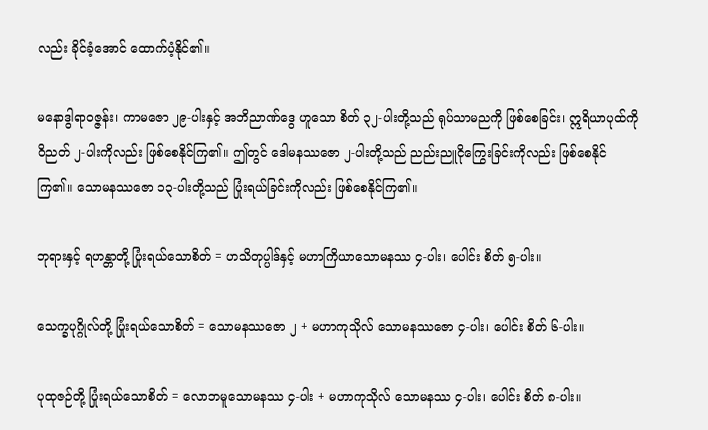လည်း ခိုင်ခံ့အောင် ထောက်ပံ့နိုင်၏။

မနောဒွါရာဝဇ္ဇန်း၊ ကာမဇော ၂၉-ပါးနှင့် အဘိညာဏ်ဒွေ ဟူသော စိတ် ၃၂-ပါးတို့သည် ရုပ်သာမညကို ဖြစ်စေခြင်း၊ ဣရိယာပုထ်ကို ဝိညတ် ၂-ပါးကိုလည်း ဖြစ်စေနိုင်ကြ၏။ ဤတွင် ဒေါမနဿဇော ၂-ပါးတို့သည် ညည်းညူငိုကြွေးခြင်းကိုလည်း ဖြစ်စေနိုင်ကြ၏။ သောမနဿဇော ၁၃-ပါးတို့သည် ပြုံးရယ်ခြင်းကိုလည်း ဖြစ်စေနိုင်ကြ၏။

ဘုရားနှင့် ရဟန္တာတို့ ပြုံးရယ်သောစိတ် = ဟသိတုပ္ပါဒ်နှင့် မဟာကြိယာသောမနဿ ၄-ပါး၊ ပေါင်း စိတ် ၅-ပါး။

သေက္ခပုဂ္ဂိုလ်တို့ ပြုံးရယ်သောစိတ် = သောမနဿဇော ၂ + မဟာကုသိုလ် သောမနဿဇော ၄-ပါး၊ ပေါင်း စိတ် ၆-ပါး။

ပုထုဇဉ်တို့ ပြုံးရယ်သောစိတ် = လောဘမူသောမနဿ ၄-ပါး + မဟာကုသိုလ် သောမနဿ ၄-ပါး၊ ပေါင်း စိတ် ၈-ပါး။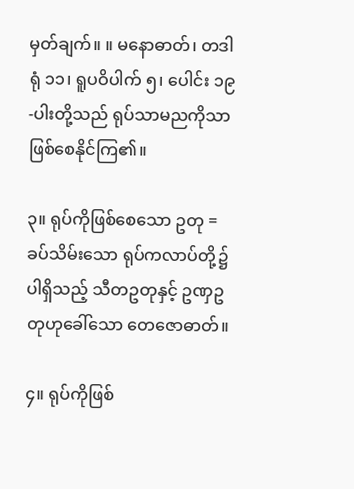မှတ်ချက်။ ။ မနောဓာတ်၊ တဒါရုံ ၁၁၊ ရူပဝိပါက် ၅၊ ပေါင်း ၁၉-ပါးတို့သည် ရုပ်သာမညကိုသာ ဖြစ်စေနိုင်ကြ၏။

၃။ ရုပ်ကိုဖြစ်စေသော ဥတု = ခပ်သိမ်းသော ရုပ်ကလာပ်တို့၌ ပါရှိသည့် သီတဥတုနှင့် ဥဏှဥတုဟုခေါ်သော တေဇောဓာတ်။

၄။ ရုပ်ကိုဖြစ်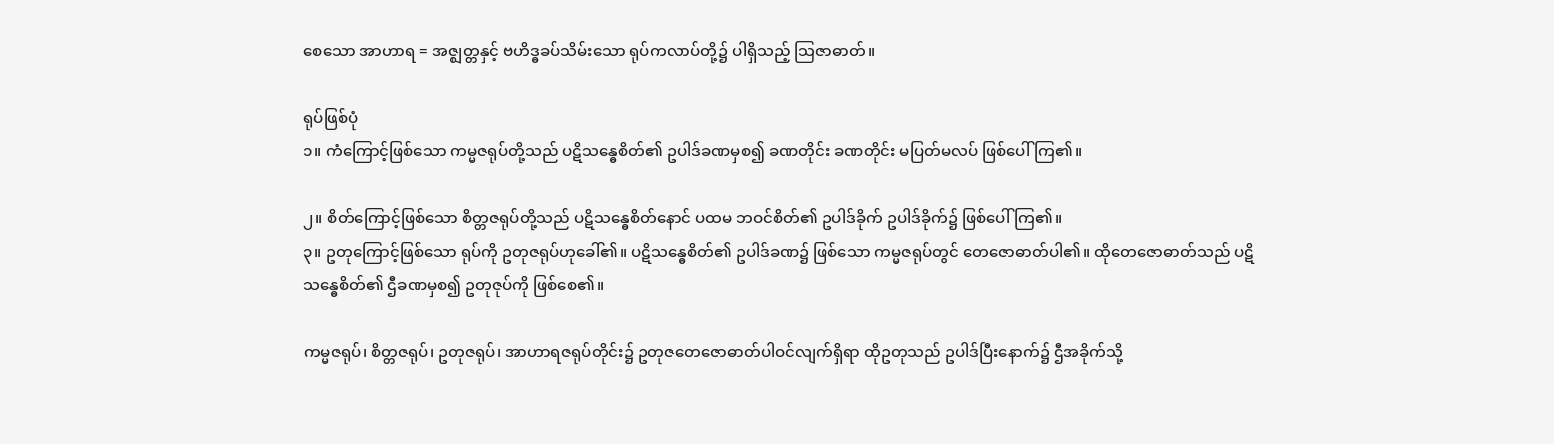စေသော အာဟာရ = အဇ္ဈတ္တနှင့် ဗဟိဒ္ဓခပ်သိမ်းသော ရုပ်ကလာပ်တို့၌ ပါရှိသည့် သြဇာဓာတ်။

ရုပ်ဖြစ်ပုံ
၁။ ကံကြောင့်ဖြစ်သော ကမ္မဇရုပ်တို့သည် ပဋိသန္ဓေစိတ်၏ ဥပါဒ်ခဏမှစ၍ ခဏတိုင်း ခဏတိုင်း မပြတ်မလပ် ဖြစ်ပေါ်ကြ၏။

၂။ စိတ်ကြောင့်ဖြစ်သော စိတ္တဇရုပ်တို့သည် ပဋိသန္ဓေစိတ်နောင် ပထမ ဘဝင်စိတ်၏ ဥပါဒ်ခိုက် ဥပါဒ်ခိုက်၌ ဖြစ်ပေါ်ကြ၏။
၃။ ဥတုကြောင့်ဖြစ်သော ရုပ်ကို ဥတုဇရုပ်ဟုခေါ်၏။ ပဋိသန္ဓေစိတ်၏ ဥပါဒ်ခဏ၌ ဖြစ်သော ကမ္မဇရုပ်တွင် တေဇောဓာတ်ပါ၏။ ထိုတေဇောဓာတ်သည် ပဋိသန္ဓေစိတ်၏ ဌီခဏမှစ၍ ဥတုဇုပ်ကို ဖြစ်စေ၏။

ကမ္မဇရုပ်၊ စိတ္တဇရုပ်၊ ဥတုဇရုပ်၊ အာဟာရဇရုပ်တိုင်း၌ ဥတုဇတေဇောဓာတ်ပါဝင်လျက်ရှိရာ ထိုဥတုသည် ဥပါဒ်ပြီးနောက်၌ ဌီအခိုက်သို့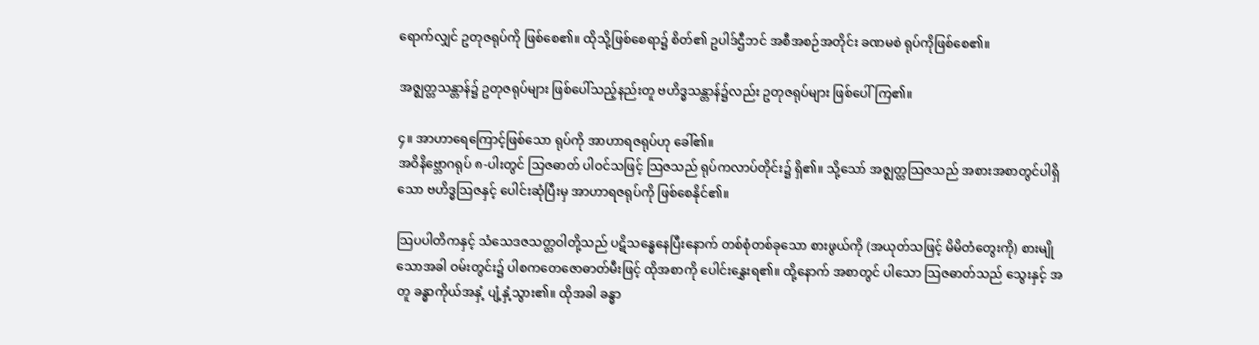ရောက်လျှင် ဥတုဇရုပ်ကို ဖြစ်စေ၏။ ထိုသို့ဖြစ်စေရာ၌ စိတ်၏ ဥပါဒ်ဌီဘင် အစီအစဉ်အတိုင်း ခဏမစဲ ရုပ်ကိုဖြစ်စေ၏။

အဇ္ဈတ္တသန္တာန်၌ ဥတုဇရုပ်များ ဖြစ်ပေါ်သည့်နည်းတူ ဗဟိဒ္ဓသန္တာန်၌လည်း ဥတုဇရုပ်များ ဖြစ်ပေါ်ကြ၏။

၄။ အာဟာရေကြောင့်ဖြစ်သော ရုပ်ကို အာဟာရဇရုပ်ဟု ခေါ်၏။
အဝိနိဗ္ဘောဂရုပ် ၈-ပါးတွင် သြဇဓာတ် ပါဝင်သဖြင့် သြဇသည် ရုပ်ကလာပ်တိုင်း၌ ရှိ၏။ သို့သော် အဇ္ဈတ္တသြဇသည် အစားအစာတွင်ပါရှိသော ဗဟိဒ္ဓသြဇနှင့် ပေါင်းဆုံပြီးမှ အာဟာရဇရုပ်ကို ဖြစ်စေနိုင်၏။

သြပပါတိကနှင့် သံသေဒဇသတ္တဝါတို့သည် ပဋိသန္ဓေနေပြီးနောက် တစ်စုံတစ်ခုသော စားဖွယ်ကို (အယုတ်သဖြင့် မိမိတံတွေးကို) စားမျိုသောအခါ ဝမ်းတွင်း၌ ပါစကတေဇောဓာတ်မီးဖြင့် ထိုအစာကို ပေါင်းနွှေးရ၏။ ထို့နောက် အစာတွင် ပါသော သြဇဓာတ်သည် သွေးနှင့် အတူ ခန္ဓာကိုယ်အနှံ့ ပျံ့နှံ့သွား၏။ ထိုအခါ ခန္ဓာ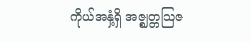ကိုယ်အနှံ့ရှိ အဇ္ဈတ္တသြဇ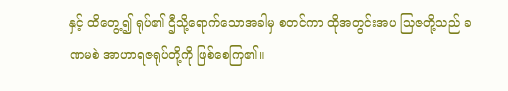နှင့် ထိတွေ့၍ ရုပ်၏ ဌီသို့ရောက်သောအခါမှ စတင်ကာ ထိုအတွင်းအပ သြဇတို့သည် ခဏမစဲ အာဟာရဇရုပ်တို့ကို ဖြစ်စေကြ၏။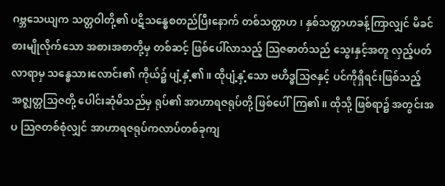ဂဗ္ဘသေယျက သတ္တဝါတို့၏ ပဋိသန္ဓေစတည်ပြီးနောက် တစ်သတ္တာဟ၊ နှစ်သတ္တာဟခန့်ကြာလျှင် မိခင်စားမျိုလိုက်သော အစားအစာတို့မှ တစ်ဆင့် ဖြစ်ပေါ်လာသည့် သြဇဓာတ်သည် သွေးနှင့်အတူ လှည့်ပတ်လာရာမှ သန္ဓေသားလောင်း၏ ကိုယ်၌ ပျံ့နှံ့၏။ ထိုပျံ့နှံ့သော ဗဟိဒ္ဓသြဇနှင့် ပင်ကိုရှိရင်းဖြစ်သည့် အဇ္ဈတ္တသြဇတို့ ပေါင်းဆုံမိသည်မှ ရုပ်၏ အာဟာရဇရုပ်တို့ ဖြစ်ပေါ်ကြ၏။ ထိုသို့ ဖြစ်ရာ၌ အတွင်းအပ သြဇတစ်စုံလျှင် အာဟာရဇရုပ်ကလာပ်တစ်ခုကျ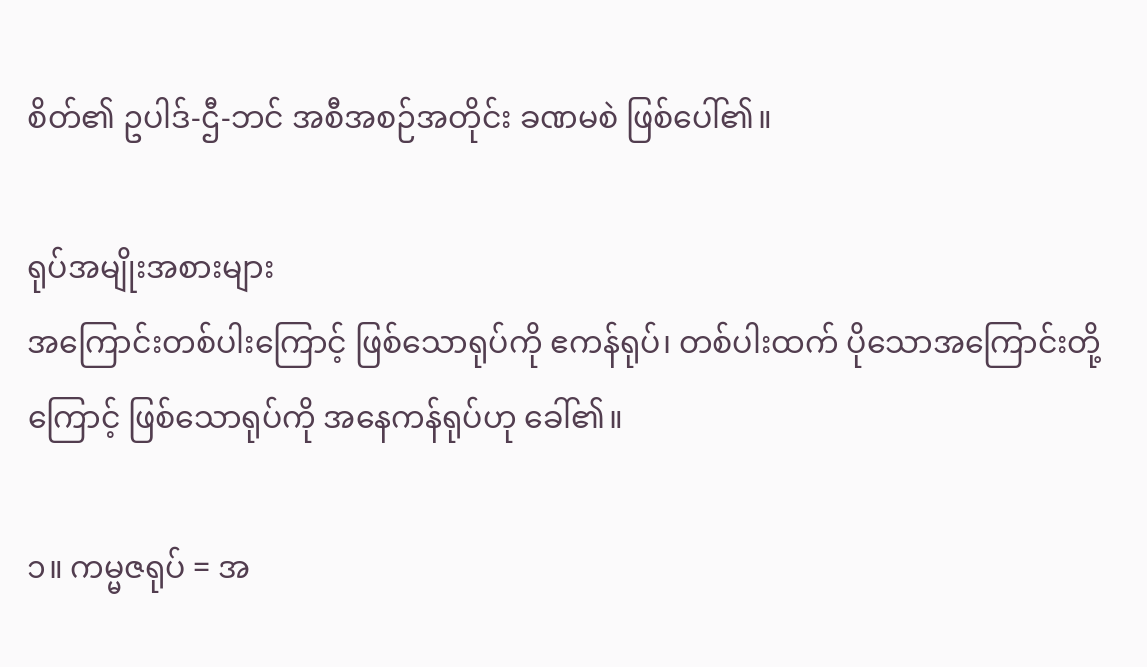စိတ်၏ ဥပါဒ်-ဌီ-ဘင် အစီအစဉ်အတိုင်း ခဏမစဲ ဖြစ်ပေါ်၏။

ရုပ်အမျိုးအစားများ
အကြောင်းတစ်ပါးကြောင့် ဖြစ်သောရုပ်ကို ဧကန်ရုပ်၊ တစ်ပါးထက် ပိုသောအကြောင်းတို့ကြောင့် ဖြစ်သောရုပ်ကို အနေကန်ရုပ်ဟု ခေါ်၏။

၁။ ကမ္မဇရုပ် = အ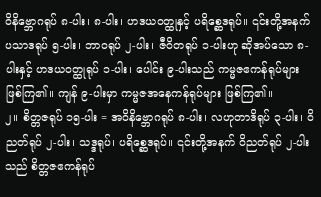ဝိနိဗ္ဘောဂရုပ် ၈-ပါး၊ ၈-ပါး၊ ဟဒယဝတ္ထုနှင့် ပရိစ္ဆေဒရုပ်။ ၎င်းတို့အနက် ပသာဒရုပ် ၅-ပါး၊ ဘာဝရုပ် ၂-ပါး၊ ဇီဝိတရုပ် ၁-ပါးဟု ဆိုအပ်သော ၈-ပါးနှင့် ဟဒယဝတ္ထုရုပ် ၁-ပါး၊ ပေါင်း ၉-ပါးသည် ကမ္မဇဧကန်ရုပ်များ ဖြစ်ကြ၏။ ကျန် ၉-ပါးမှာ ကမ္မဇအနေကန်ရုပ်များ ဖြစ်ကြ၏။
၂။ စိတ္တဇရုပ် ၁၅-ပါး = အဝိနိဗ္ဘောဂရုပ် ၈-ပါး၊ လဟုတာဒိရုပ် ၃-ပါး၊ ဝိညတ်ရုပ် ၂-ပါး၊ သဒ္ဒရုပ်၊ ပရိစ္ဆေဒရုပ်။ ၎င်းတို့အနက် ဝိညတ်ရုပ် ၂-ပါးသည် စိတ္တဇဧကန်ရုပ်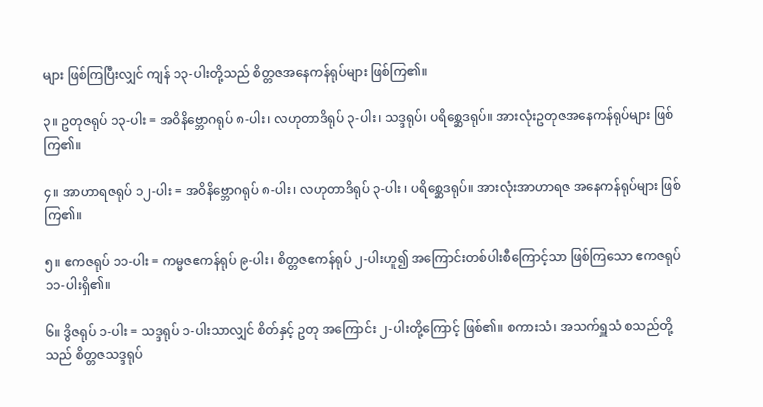များ ဖြစ်ကြပြီးလျှင် ကျန် ၁၃-ပါးတို့သည် စိတ္တဇအနေကန်ရုပ်များ ဖြစ်ကြ၏။

၃။ ဥတုဇရုပ် ၁၃-ပါး = အဝိနိဗ္ဘောဂရုပ် ၈-ပါး၊ လဟုတာဒိရုပ် ၃-ပါး၊ သဒ္ဒရုပ်၊ ပရိစ္ဆေဒရုပ်။ အားလုံးဥတုဇအနေကန်ရုပ်များ ဖြစ်ကြ၏။

၄။ အာဟာရဇရုပ် ၁၂-ပါး = အဝိနိဗ္ဘောဂရုပ် ၈-ပါး၊ လဟုတာဒိရုပ် ၃-ပါး ၊ ပရိစ္ဆေဒရုပ်။ အားလုံးအာဟာရဇ အနေကန်ရုပ်များ ဖြစ်ကြ၏။

၅။ ဧကဇရုပ် ၁၁-ပါး = ကမ္မဇဧကန်ရုပ် ၉-ပါး၊ စိတ္တဇဧကန်ရုပ် ၂-ပါးဟူ၍ အကြောင်းတစ်ပါးစီကြောင့်သာ ဖြစ်ကြသော ဧကဇရုပ် ၁၁-ပါးရှိ၏။

၆။ ဒွိဇရုပ် ၁-ပါး = သဒ္ဒရုပ် ၁-ပါးသာလျှင် စိတ်နှင့် ဥတု အကြောင်း ၂-ပါးတို့ကြောင့် ဖြစ်၏။ စကားသံ၊ အသက်ရှူသံ စသည်တို့သည် စိတ္တဇသဒ္ဒရုပ်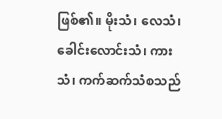ဖြစ်၏။ မိုးသံ၊ လေသံ၊ ခေါင်းလောင်းသံ၊ ကားသံ၊ ကက်ဆက်သံစသည်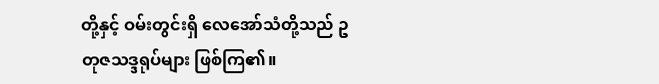တို့နှင့် ဝမ်းတွင်းရှိ လေအော်သံတို့သည် ဥတုဇသဒ္ဒရုပ်များ ဖြစ်ကြ၏။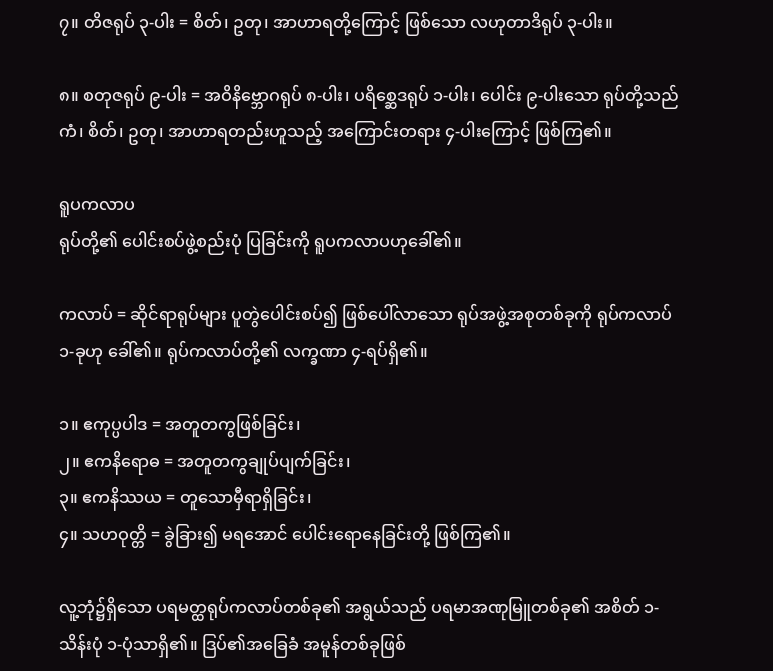၇။ တိဇရုပ် ၃-ပါး = စိတ်၊ ဥတု၊ အာဟာရတို့ကြောင့် ဖြစ်သော လဟုတာဒိရုပ် ၃-ပါး။

၈။ စတုဇရုပ် ၉-ပါး = အဝိနိဗ္ဘောဂရုပ် ၈-ပါး၊ ပရိစ္ဆေဒရုပ် ၁-ပါး၊ ပေါင်း ၉-ပါးသော ရုပ်တို့သည် ကံ၊ စိတ်၊ ဥတု၊ အာဟာရတည်းဟူသည့် အကြောင်းတရား ၄-ပါးကြောင့် ဖြစ်ကြ၏။

ရူပကလာပ
ရုပ်တို့၏ ပေါင်းစပ်ဖွဲ့စည်းပုံ ပြခြင်းကို ရူပကလာပဟုခေါ်၏။

ကလာပ် = ဆိုင်ရာရုပ်များ ပူတွဲပေါင်းစပ်၍ ဖြစ်ပေါ်လာသော ရုပ်အဖွဲ့အစုတစ်ခုကို ရုပ်ကလာပ် ၁-ခုဟု ခေါ်၏။ ရုပ်ကလာပ်တို့၏ လက္ခဏာ ၄-ရပ်ရှိ၏။

၁။ ဧကုပ္ပပါဒ = အတူတကွဖြစ်ခြင်း၊
၂။ ဧကနိရောဓ = အတူတကွချုပ်ပျက်ခြင်း၊
၃။ ဧကနိဿယ = တူသောမှီရာရှိခြင်း၊
၄။ သဟဝုတ္တိ = ခွဲခြား၍ မရအောင် ပေါင်းရောနေခြင်းတို့ ဖြစ်ကြ၏။

လူ့ဘုံ၌ရှိသော ပရမတ္ထရုပ်ကလာပ်တစ်ခု၏ အရွယ်သည် ပရမာအဏုမြူတစ်ခု၏ အစိတ် ၁-သိန်းပုံ ၁-ပုံသာရှိ၏။ ဒြပ်၏အခြေခံ အမူန်တစ်ခုဖြစ်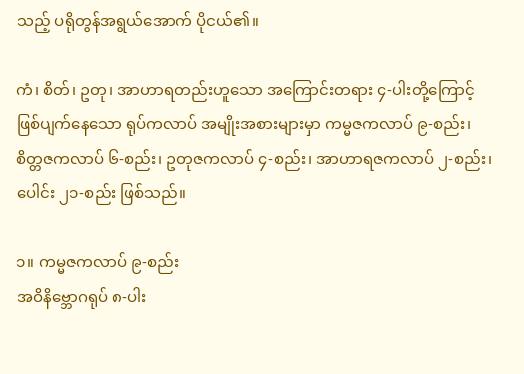သည့် ပရိုတွန်အရွယ်အောက် ပိုငယ်၏။

ကံ၊ စိတ်၊ ဥတု၊ အာဟာရတည်းဟူသော အကြောင်းတရား ၄-ပါးတို့ကြောင့် ဖြစ်ပျက်နေသော ရုပ်ကလာပ် အမျိုးအစားများမှာ ကမ္မဇကလာပ် ၉-စည်း၊ စိတ္တဇကလာပ် ၆-စည်း၊ ဥတုဇကလာပ် ၄-စည်း၊ အာဟာရဇကလာပ် ၂-စည်း၊ ပေါင်း ၂၁-စည်း ဖြစ်သည်။

၁။ ကမ္မဇကလာပ် ၉-စည်း
အဝိနိဗ္ဘောဂရုပ် ၈-ပါး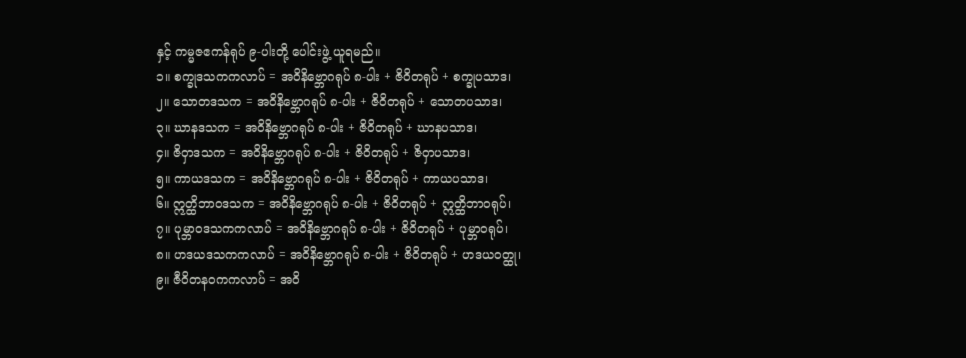နှင့် ကမ္မဇဧကန်ရုပ် ၉-ပါးတို့ ပေါင်းဖွဲ့ ယူရမည်။
၁။ စက္ခုဒသကကလာပ် = အဝိနိဗ္ဘောဂရုပ် ၈-ပါး + ဇိဝိတရုပ် + စက္ခုပသာဒ၊
၂။ သောတဒသက = အဝိနိဗ္ဘောဂရုပ် ၈-ပါး + ဇိဝိတရုပ် + သောတပသာဒ၊
၃။ ဃာနဒသက = အဝိနိဗ္ဘောဂရုပ် ၈-ပါး + ဇိဝိတရုပ် + ဃာနပသာဒ၊
၄။ ဇိဝှာဒသက = အဝိနိဗ္ဘောဂရုပ် ၈-ပါး + ဇိဝိတရုပ် + ဇိဝှာပသာဒ၊
၅။ ကာယဒသက = အဝိနိဗ္ဘောဂရုပ် ၈-ပါး + ဇိဝိတရုပ် + ကာယပသာဒ၊
၆။ ဣတ္ထိဘာဝဒသက = အဝိနိဗ္ဘောဂရုပ် ၈-ပါး + ဇိဝိတရုပ် + ဣတ္ထိဘာဝရုပ်၊
၇။ ပုမ္ဘာဝဒသကကလာပ် = အဝိနိဗ္ဘောဂရုပ် ၈-ပါး + ဇိဝိတရုပ် + ပုမ္ဘာဝရုပ်၊
၈။ ဟဒယဒသကကလာပ် = အဝိနိဗ္ဘောဂရုပ် ၈-ပါး + ဇိဝိတရုပ် + ဟဒယဝတ္ထု၊
၉။ ဇီဝိတနဝကကလာပ် = အဝိ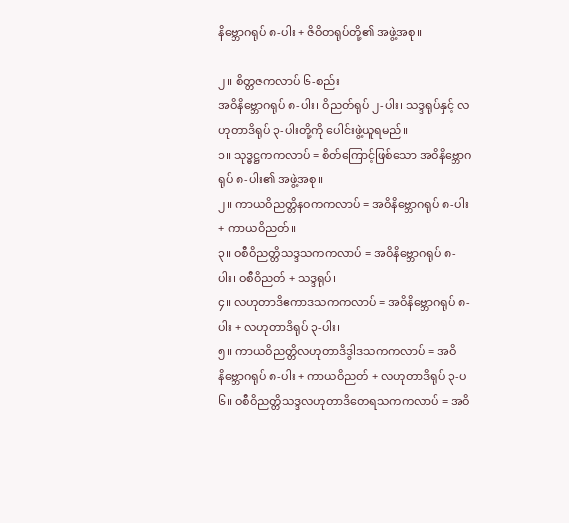နိဗ္ဘောဂရုပ် ၈-ပါး + ဇိဝိတရုပ်တို့၏ အဖွဲ့အစု။

၂။ စိတ္တဇကလာပ် ၆-စည်း
အဝိနိဗ္ဘောဂရုပ် ၈-ပါး၊ ဝိညတ်ရုပ် ၂-ပါး၊ သဒ္ဒရုပ်နှင့် လဟုတာဒိရုပ် ၃-ပါးတို့ကို ပေါင်းဖွဲ့ယူရမည်။
၁။ သုဒ္ဓဋ္ဌကကလာပ် = စိတ်ကြောင့်ဖြစ်သော အဝိနိဗ္ဘောဂရုပ် ၈-ပါး၏ အဖွဲ့အစု။
၂။ ကာယဝိညတ္တိနဝကကလာပ် = အဝိနိဗ္ဘောဂရုပ် ၈-ပါး + ကာယဝိညတ်။
၃။ ဝစီဝိညတ္တိသဒ္ဒသကကလာပ် = အဝိနိဗ္ဘောဂရုပ် ၈-ပါး၊ ဝစီဝိညတ် + သဒ္ဒရုပ်၊
၄။ လဟုတာဒိဧကာဒသကကလာပ် = အဝိနိဗ္ဘောဂရုပ် ၈-ပါး + လဟုတာဒိရုပ် ၃-ပါး၊
၅။ ကာယဝိညတ္တိလဟုတာဒိဒွါဒသကကလာပ် = အဝိနိဗ္ဘောဂရုပ် ၈-ပါး + ကာယဝိညတ် + လဟုတာဒိရုပ် ၃-ပ
၆။ ဝစီဝိညတ္တိသဒ္ဒလဟုတာဒိတေရသကကလာပ် = အဝိ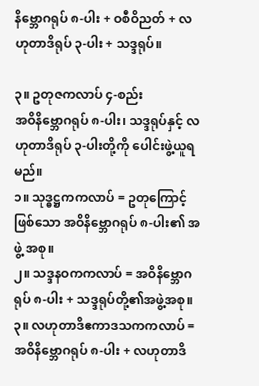နိဗ္ဘောဂရုပ် ၈-ပါး + ဝစီဝိညတ် + လဟုတာဒိရုပ် ၃-ပါး + သဒ္ဒရုပ်။

၃။ ဥတုဇကလာပ် ၄-စည်း
အဝိနိဗ္ဘောဂရုပ် ၈-ပါး၊ သဒ္ဒရုပ်နှင့် လဟုတာဒိရုပ် ၃-ပါးတို့ကို ပေါင်းဖွဲ့ယူရမည်။
၁။ သုဒ္ဓဋ္ဌကကလာပ် = ဥတုကြောင့်ဖြစ်သော အဝိနိဗ္ဘောဂရုပ် ၈-ပါး၏ အဖွဲ့ အစု။
၂။ သဒ္ဒနဝကကလာပ် = အဝိနိဗ္ဘောဂရုပ် ၈-ပါး + သဒ္ဒရုပ်တို့၏အဖွဲ့အစု။
၃။ လဟုတာဒိဧကာဒသကကလာပ် = အဝိနိဗ္ဘောဂရုပ် ၈-ပါး + လဟုတာဒိ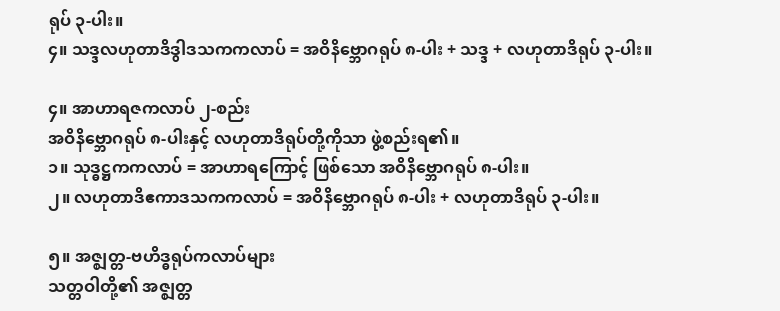ရုပ် ၃-ပါး။
၄။ သဒ္ဒလဟုတာဒိဒွါဒသကကလာပ် = အဝိနိဗ္ဘောဂရုပ် ၈-ပါး + သဒ္ဒ + လဟုတာဒိရုပ် ၃-ပါး။

၄။ အာဟာရဇကလာပ် ၂-စည်း
အဝိနိဗ္ဘောဂရုပ် ၈-ပါးနှင့် လဟုတာဒိရုပ်တို့ကိုသာ ဖွဲ့စည်းရ၏။
၁။ သုဒ္ဓဋ္ဌကကလာပ် = အာဟာရကြောင့် ဖြစ်သော အဝိနိဗ္ဘောဂရုပ် ၈-ပါး။
၂။ လဟုတာဒိဧကာဒသကကလာပ် = အဝိနိဗ္ဘောဂရုပ် ၈-ပါး + လဟုတာဒိရုပ် ၃-ပါး။

၅။ အဇ္ဈတ္တ-ဗဟိဒ္ဓရုပ်ကလာပ်များ
သတ္တဝါတို့၏ အဇ္ဈတ္တ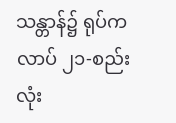သန္တာန်၌ ရုပ်ကလာပ် ၂၁-စည်းလုံး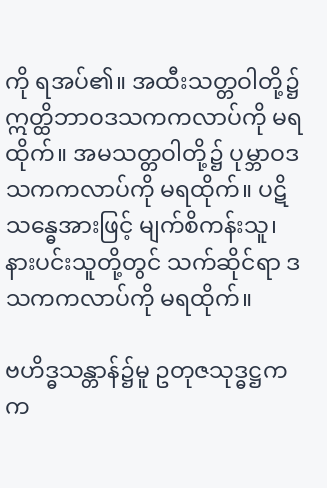ကို ရအပ်၏။ အထီးသတ္တဝါတို့၌ ဣတ္ထိဘာဝဒသကကလာပ်ကို မရထိုက်။ အမသတ္တဝါတို့၌ ပုမ္ဘာဝဒသကကလာပ်ကို မရထိုက်။ ပဋိသန္ဓေအားဖြင့် မျက်စိကန်းသူ၊ နားပင်းသူတို့တွင် သက်ဆိုင်ရာ ဒသကကလာပ်ကို မရထိုက်။

ဗဟိဒ္ဓသန္တာန်၌မူ ဥတုဇသုဒ္ဓဋ္ဌကက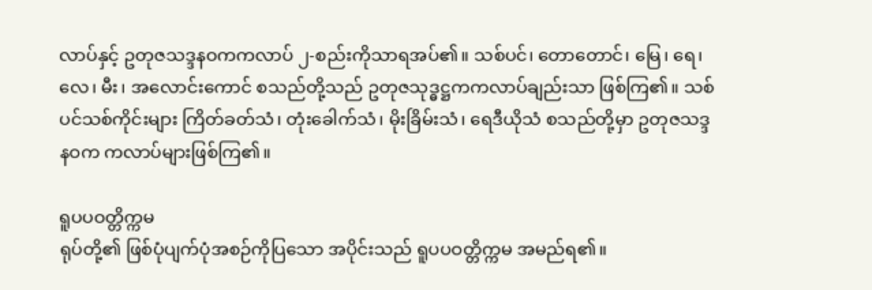လာပ်နှင့် ဥတုဇသဒ္ဒနဝကကလာပ် ၂-စည်းကိုသာရအပ်၏။ သစ်ပင်၊ တောတောင်၊ မြေ၊ ရေ၊ လေ၊ မီး၊ အလောင်းကောင် စသည်တို့သည် ဥတုဇသုဒ္ဓဋ္ဌကကလာပ်ချည်းသာ ဖြစ်ကြ၏။ သစ်ပင်သစ်ကိုင်းများ ကြိတ်ခတ်သံ၊ တုံးခေါက်သံ၊ မိုးခြိမ်းသံ၊ ရေဒီယိုသံ စသည်တို့မှာ ဥတုဇသဒ္ဒနဝက ကလာပ်များဖြစ်ကြ၏။

ရူပပဝတ္တိက္ကမ
ရုပ်တို့၏ ဖြစ်ပုံပျက်ပုံအစဉ်ကိုပြသော အပိုင်းသည် ရူပပဝတ္တိက္ကမ အမည်ရ၏။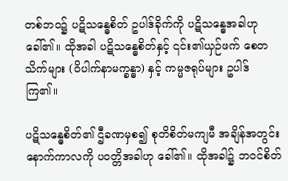တစ်ဘဝ၌ ပဋိသန္ဓေစိတ် ဥပါဒ်ခိုက်ကို ပဋိသန္ဓေအခါဟု ခေါ်၏။ ထိုအခါ ပဋိသန္ဓေစိတ်နှင့် ၎င်း၏ယှဉ်ဖက် စေတသိက်များ (ဝိပါက်နာမက္ခန္ဓာ) နှင့် ကမ္မဇရုပ်များ ဥပါဒ်ကြ၏။

ပဋိသန္ဓေစိတ်၏ ဌီခဏမှစ၍ စုတိစိတ်မကျမီ အချိန်အတွင်း နောက်ကာလကို ပဝတ္တိအခါဟု ခေါ်၏။ ထိုအခါ၌ ဘဝင်စိတ်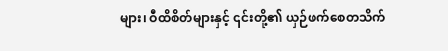များ၊ ဝီထိစိတ်များနှင့် ၎င်းတို့၏ ယှဉ်ဖက်စေတသိက်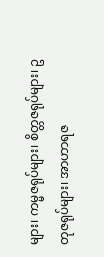များ၊ ကမ္မဇရုပ်များ၊ စိတ္တဇရုပ်များ၊ ဥတုဇရုပ်များ၊ အာဟာရဇ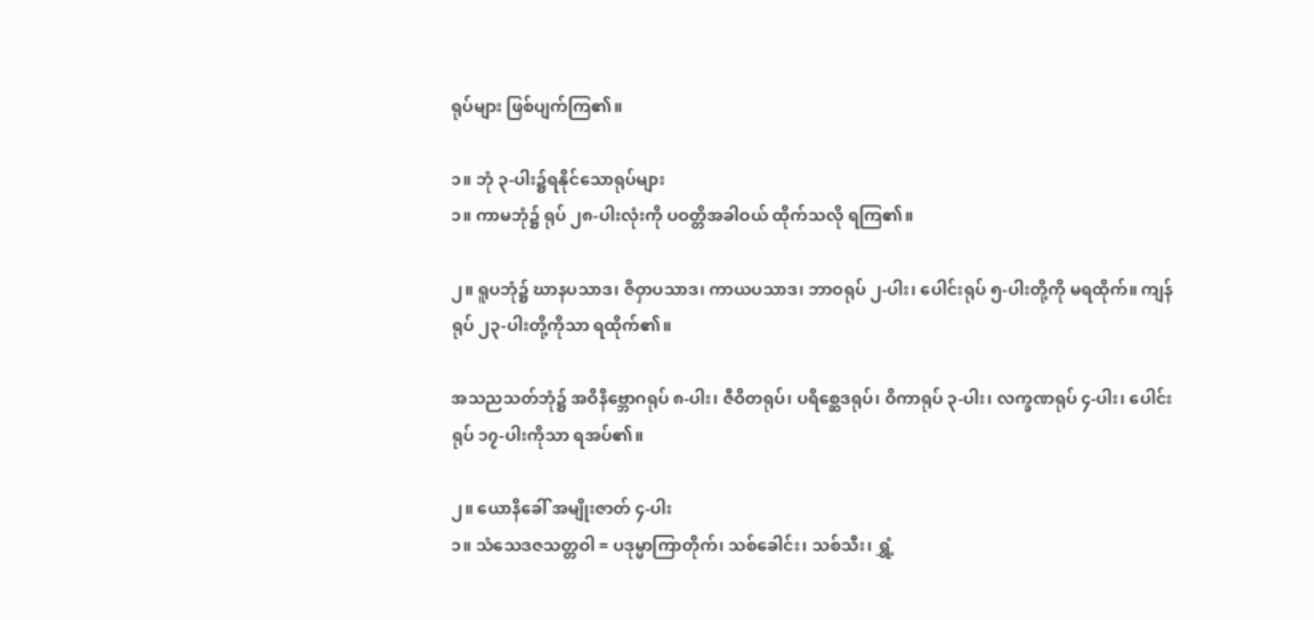ရုပ်များ ဖြစ်ပျက်ကြ၏။

၁။ ဘုံ ၃-ပါး၌ရနိုင်သောရုပ်များ
၁။ ကာမဘုံ၌ ရုပ် ၂၈-ပါးလုံးကို ပဝတ္တိအခါဝယ် ထိုက်သလို ရကြ၏။

၂။ ရူပဘုံ၌ ဃာနပသာဒ၊ ဇိဝှာပသာဒ၊ ကာယပသာဒ၊ ဘာဝရုပ် ၂-ပါး၊ ပေါင်းရုပ် ၅-ပါးတို့ကို မရထိုက်။ ကျန်ရုပ် ၂၃-ပါးတို့ကိုသာ ရထိုက်၏။

အသညသတ်ဘုံ၌ အဝိနိဗ္ဘောဂရုပ် ၈-ပါး၊ ဇီဝိတရုပ်၊ ပရိစ္ဆေဒရုပ်၊ ဝိကာရုပ် ၃-ပါး၊ လက္ခဏရုပ် ၄-ပါး၊ ပေါင်းရုပ် ၁၇-ပါးကိုသာ ရအပ်၏။

၂။ ယောနိခေါ် အမျိုးဇာတ် ၄-ပါး
၁။ သံသေဒဇသတ္တဝါ = ပဒုမ္မာကြာတိုက်၊ သစ်ခေါင်း၊ သစ်သီး၊ ရွှံ့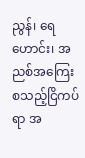ညွန်၊ ရေဟောင်း၊ အညစ်အကြေး စသည့်ငြိကပ်ရာ အ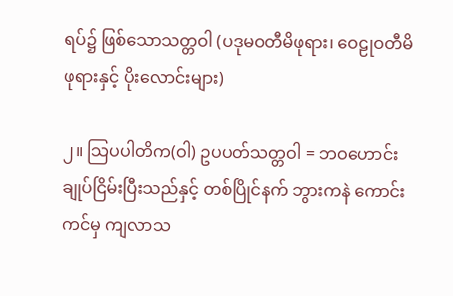ရပ်၌ ဖြစ်သောသတ္တဝါ (ပဒုမဝတီမိဖုရား၊ ဝေဠုဝတီမိဖုရားနှင့် ပိုးလောင်းများ)

၂။ သြပပါတိက(ဝါ) ဥပပတ်သတ္တဝါ = ဘဝဟောင်းချုပ်ငြိမ်းပြီးသည်နှင့် တစ်ပြိုင်နက် ဘွားကနဲ ကောင်းကင်မှ ကျလာသ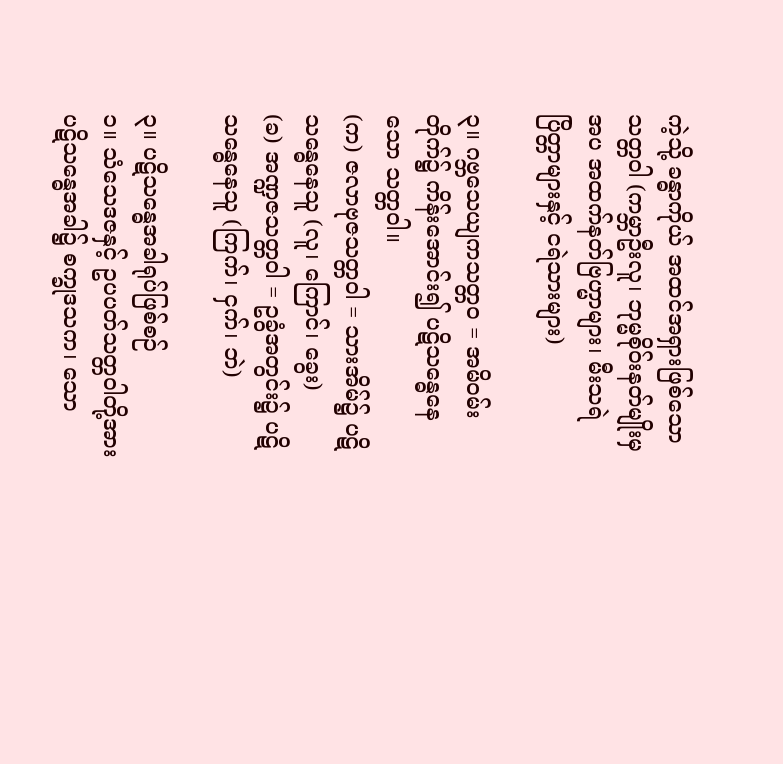ကဲ့သို့ ခန္ဓာကိုယ် အထင်အရှားဖြစ်သော သတ္တဝါ (ကမ္ဘာဦးလူ၊ ဘုမ္မစိုဝ်းနတ်မျိုးမှအပ အထက်နတ်ဗြဟ္မာများ၊ မီးသရဲပြိတ္တာများနှင့် ငရဲသားများ)

၃။ ဂဗ္ဘသေယျကသတ္တ၀ = အမိဝမ်းတိုက်၌ ကိန်းအောင်း၍ ပဋိသန္ဓေနေသော သတ္တဝါ။
(က) ဇလာဗုဇသတ္တဝါ = သားအိမ်၌ ပဋိသန္ဓေနေသူ (လူ၊ ကြောင်၊ ခွေး)
(ခ) အဏ္ဍဇသတ္တဝါ = ဥခွံအတွင်း၌ ပဋိသန္ဓေနေသူ (ကြက်၊ ငှက်၊ ဘဲ)

၃။ ပဋိသန္ဓေအခါရုပ်ဖြစ်စဉ်
၁။ သံသေဒဇနှင့် ဥပပတ်သတ္တဝါတို့အား ပဋိသန္ဓေအခါ၌ စက္ခုဒသက၊ သော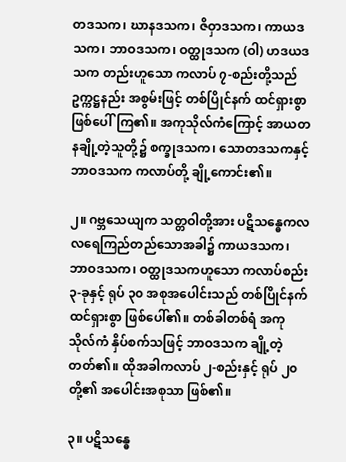တဒသက၊ ဃာနဒသက၊ ဇိဝှာဒသက၊ ကာယဒသက၊ ဘာဝဒသက၊ ဝတ္ထုဒသက (ဝါ) ဟဒယဒသက တည်းဟူသော ကလာပ် ၇-စည်းတို့သည် ဥက္ကဋ္ဌနည်း အစွမ်းဖြင့် တစ်ပြိုင်နက် ထင်ရှားစွာ ဖြစ်ပေါ်ကြ၏။ အကုသိုလ်ကံကြောင့် အာယတနချို့တဲ့သူတို့၌ စက္ခုဒသက၊ သောတဒသကနှင့် ဘာဝဒသက ကလာပ်တို့ ချို့ကောင်း၏။

၂။ ဂဗ္ဘသေယျက သတ္တဝါတို့အား ပဋိသန္ဓေကလလရေကြည်တည်သောအခါ၌ ကာယဒသက၊ ဘာဝဒသက၊ ဝတ္ထုဒသကဟူသော ကလာပ်စည်း ၃-ခုနှင့် ရုပ် ၃၀ အစုအပေါင်းသည် တစ်ပြိုင်နက် ထင်ရှားစွာ ဖြစ်ပေါ်၏။ တစ်ခါတစ်ရံ အကုသိုလ်ကံ နှိပ်စက်သဖြင့် ဘာဝဒသက ချို့တဲ့တတ်၏။ ထိုအခါကလာပ် ၂-စည်းနှင့် ရုပ် ၂၀တို့၏ အပေါင်းအစုသာ ဖြစ်၏။

၃။ ပဋိသန္ဓေ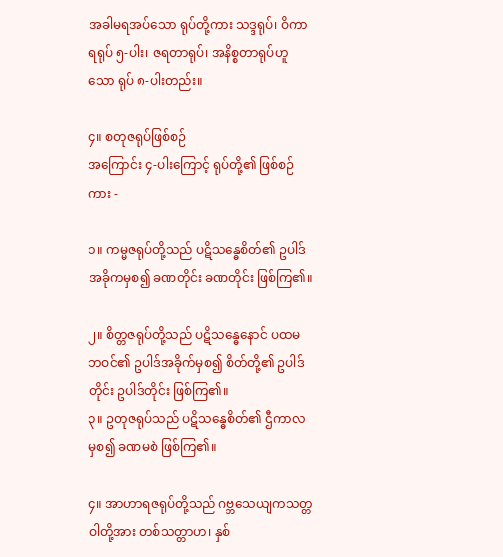အခါမရအပ်သော ရုပ်တို့ကား သဒ္ဒရုပ်၊ ဝိကာရရုပ် ၅-ပါး၊ ဇရတာရုပ်၊ အနိစ္စတာရုပ်ဟူသော ရုပ် ၈-ပါးတည်း။

၄။ စတုဇရုပ်ဖြစ်စဉ်
အကြောင်း ၄-ပါးကြောင့် ရုပ်တို့၏ ဖြစ်စဉ်ကား -

၁။ ကမ္မဇရုပ်တို့သည် ပဋိသန္ဓေစိတ်၏ ဥပါဒ်အခိုကမှစ၍ ခဏတိုင်း ခဏတိုင်း ဖြစ်ကြ၏။

၂။ စိတ္တဇရုပ်တို့သည် ပဋိသန္ဓေနောင် ပထမဘဝင်၏ ဥပါဒ်အခိုက်မှစ၍ စိတ်တို့၏ ဥပါဒ်တိုင်း ဥပါဒ်တိုင်း ဖြစ်ကြ၏။
၃။ ဥတုဇရုပ်သည် ပဋိသန္ဓေစိတ်၏ ဌီကာလမှစ၍ ခဏမစဲ ဖြစ်ကြ၏။

၄။ အာဟာရဇရုပ်တို့သည် ဂဗ္ဘသေယျကသတ္တဝါတို့အား တစ်သတ္တာဟ၊ နှစ်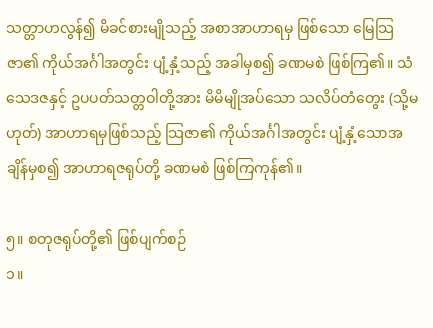သတ္တာဟလွန်၍ မိခင်စားမျိုသည့် အစာအာဟာရမှ ဖြစ်သော မြေသြဇာ၏ ကိုယ်အင်္ဂါအတွင်း ပျံ့နှံ့သည့် အခါမှစ၍ ခဏမစဲ ဖြစ်ကြ၏။ သံသေဒဇနှင့် ဥပပတ်သတ္တဝါတို့အား မိမိမျိုအပ်သော သလိပ်တံတွေး (သို့မဟုတ်) အာဟာရမှဖြစ်သည့် သြဇာ၏ ကိုယ်အင်္ဂါအတွင်း ပျံ့နှံ့သောအချိန်မှစ၍ အာဟာရဇရုပ်တို့ ခဏမစဲ ဖြစ်ကြကုန်၏။

၅။ စတုဇရုပ်တို့၏ ဖြစ်ပျက်စဉ်
၁။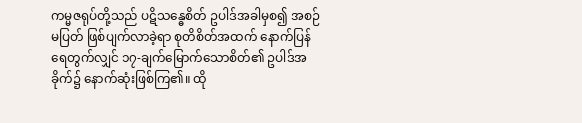ကမ္မဇရုပ်တို့သည် ပဋိသန္ဓေစိတ် ဥပါဒ်အခါမှစ၍ အစဉ်မပြတ် ဖြစ်ပျက်လာခဲ့ရာ စုတိစိတ်အထက် နောက်ပြန်ရေတွက်လျှင် ၁၇-ချက်မြောက်သောစိတ်၏ ဥပါဒ်အခိုက်၌ နောက်ဆုံးဖြစ်ကြ၏။ ထို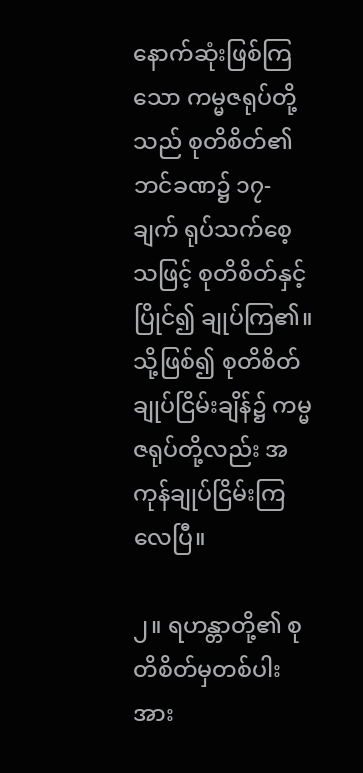နောက်ဆုံးဖြစ်ကြသော ကမ္မဇရုပ်တို့သည် စုတိစိတ်၏ ဘင်ခဏ၌ ၁၇-ချက် ရုပ်သက်စေ့သဖြင့် စုတိစိတ်နှင့် ပြိုင်၍ ချုပ်ကြ၏။ သို့ဖြစ်၍ စုတိစိတ်ချုပ်ငြိမ်းချိန်၌ ကမ္မဇရုပ်တို့လည်း အကုန်ချုပ်ငြိမ်းကြလေပြီ။

၂။ ရဟန္တာတို့၏ စုတိစိတ်မှတစ်ပါး အား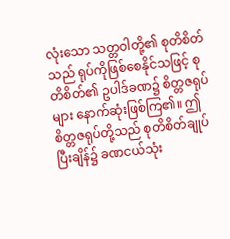လုံးသော သတ္တဝါတို့၏ စုတိစိတ်သည် ရုပ်ကိုဖြစ်စေနိုင်သဖြင့် စုတိစိတ်၏ ဥပါဒ်ခဏ၌ စိတ္တဇရုပ်များ နောက်ဆုံးဖြစ်ကြ၏။ ဤစိတ္တဇရုပ်တို့သည် စုတိစိတ်ချုပ်ပြီးချိန်၌ ခဏငယ်သုံး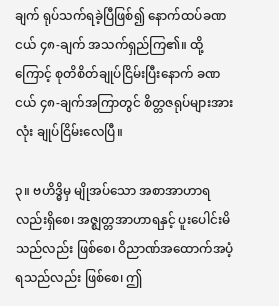ချက် ရုပ်သက်ရခဲ့ပြီဖြစ်၍ နောက်ထပ်ခဏငယ် ၄၈-ချက် အသက်ရှည်ကြ၏။ ထို့ကြောင့် စုတိစိတ်ချုပ်ငြိမ်းပြီးနောက် ခဏငယ် ၄၈-ချက်အကြာတွင် စိတ္တဇရုပ်များအားလုံး ချုပ်ငြိမ်းလေပြီ။

၃။ ဗဟိဒ္ဓိမှ မျိုအပ်သော အစာအာဟာရလည်းရှိစေ၊ အဇ္ဈတ္တအာဟာရနှင့် ပူးပေါင်းမိသည်လည်း ဖြစ်စေ၊ ဝိညာဏ်အထောက်အပံ့ရသည်လည်း ဖြစ်စေ၊ ဤ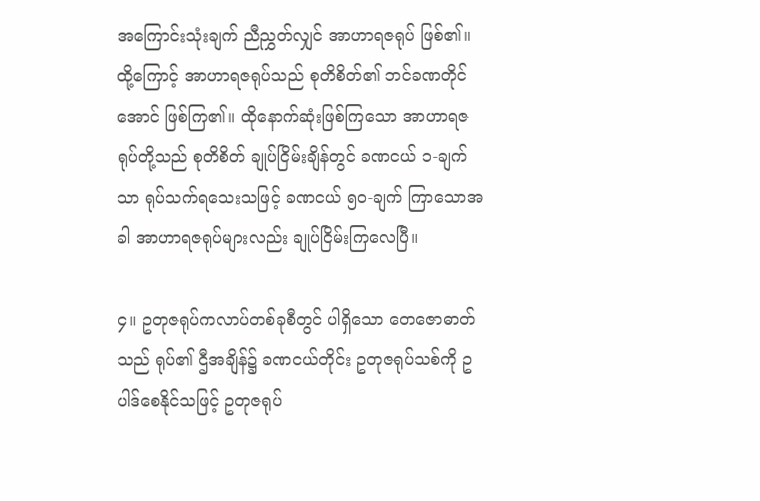အကြောင်းသုံးချက် ညီညွှတ်လျှင် အာဟာရဇရုပ် ဖြစ်၏။ ထို့ကြောင့် အာဟာရဇရုပ်သည် စုတိစိတ်၏ ဘင်ခဏတိုင်အောင် ဖြစ်ကြ၏။ ထိုနောက်ဆုံးဖြစ်ကြသော အာဟာရဇရုပ်တို့သည် စုတိစိတ် ချုပ်ငြိမ်းချိန်တွင် ခဏငယ် ၁-ချက်သာ ရုပ်သက်ရသေးသဖြင့် ခဏငယ် ၅၀-ချက် ကြာသောအခါ အာဟာရဇရုပ်များလည်း ချုပ်ငြိမ်းကြလေပြီ။

၄။ ဥတုဇရုပ်ကလာပ်တစ်ခုစီတွင် ပါရှိသော တေဇောဓာတ်သည် ရုပ်၏ ဌီအချိန်၌ ခဏငယ်တိုင်း ဥတုဇရုပ်သစ်ကို ဥပါဒ်စေနိုင်သဖြင့် ဥတုဇရုပ်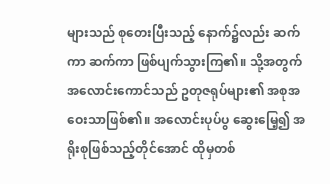များသည် စုတေးပြီးသည့် နောက်၌လည်း ဆက်ကာ ဆက်ကာ ဖြစ်ပျက်သွားကြ၏။ သို့အတွက် အလောင်းကောင်သည် ဥတုဇရုပ်များ၏ အစုအဝေးသာဖြစ်၏။ အလောင်းပုပ်ပွ ဆွေးမြေ့၍ အရိုးစုဖြစ်သည့်တိုင်အောင် ထိုမှတစ်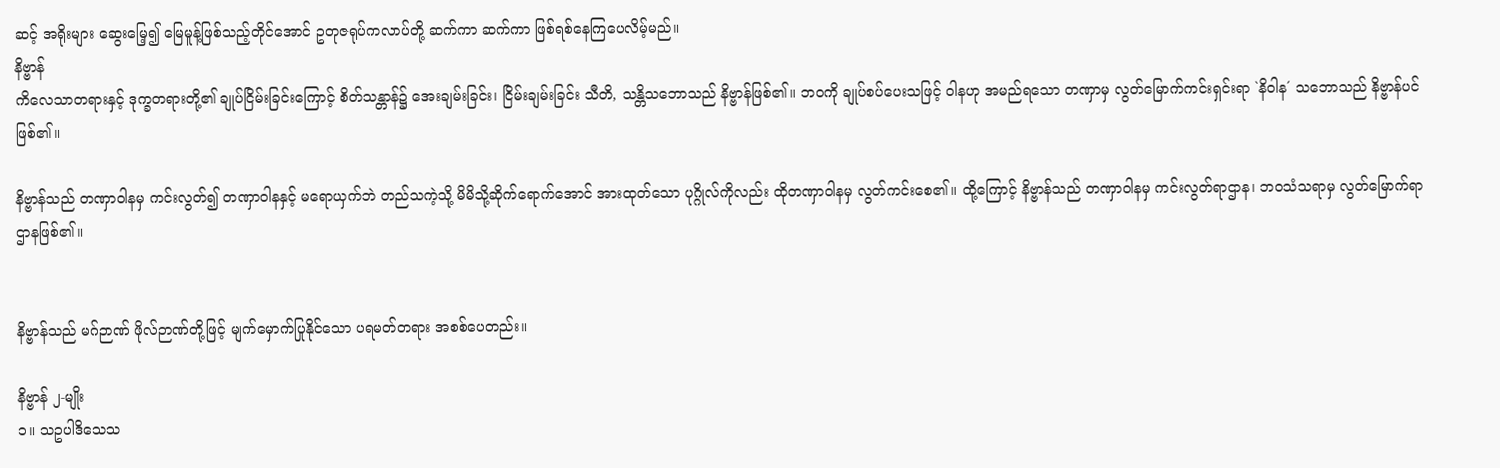ဆင့် အရိုးများ ဆွေးမြေ့၍ မြေမူန့်ဖြစ်သည့်တိုင်အောင် ဥတုဇရုပ်ကလာပ်တို့ ဆက်ကာ ဆက်ကာ ဖြစ်ရစ်နေကြပေလိမ့်မည်။
နိဗ္ဗာန်
ကိလေသာတရားနှင့် ဒုက္ခတရားတို့၏ ချုပ်ငြိမ်းခြင်းကြောင့် စိတ်သန္တာန်၌ အေးချမ်းခြင်း၊ ငြိမ်းချမ်းခြင်း သီတိ, သန္တိသဘောသည် နိဗ္ဗာန်ဖြစ်၏။ ဘဝကို ချုပ်စပ်ပေးသဖြင့် ဝါနဟု အမည်ရသော တဏှာမှ လွတ်မြောက်ကင်းရှင်းရာ `နိဝါန´ သဘောသည် နိဗ္ဗာန်ပင် ဖြစ်၏။

နိဗ္ဗာန်သည် တဏှာဝါနမှ ကင်းလွတ်၍ တဏှာဝါနနှင့် မရောယှက်ဘဲ တည်သကဲ့သို့ မိမိသို့ဆိုက်ရောက်အောင် အားထုတ်သော ပုဂ္ဂိုလ်ကိုလည်း ထိုတဏှာဝါနမှ လွတ်ကင်းစေ၏။ ထို့ကြောင့် နိဗ္ဗာန်သည် တဏှာဝါနမှ ကင်းလွတ်ရာဌာန၊ ဘဝသံသရာမှ လွတ်မြောက်ရာ ဌာနဖြစ်၏။


နိဗ္ဗာန်သည် မဂ်ဉာဏ် ဖိုလ်ဉာဏ်တို့ဖြင့် မျက်မှောက်ပြုနိုင်သော ပရမတ်တရား အစစ်ပေတည်း။

နိဗ္ဗာန် ၂-မျိုး
၁။ သဥပါဒိသေသ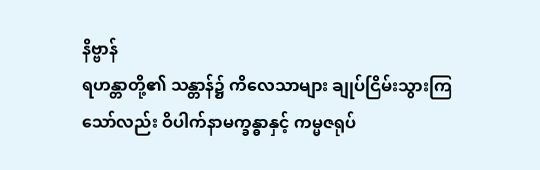နိဗ္ဗာန်
ရဟန္တာတို့၏ သန္တာန်၌ ကိလေသာများ ချုပ်ငြိမ်းသွားကြသော်လည်း ဝိပါက်နာမက္ခန္ဓာနှင့် ကမ္မဇရုပ်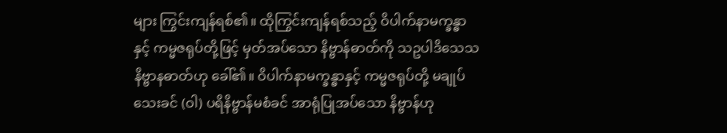များ ကြွင်းကျန်ရစ်၏။ ထိုကြွင်းကျန်ရစ်သည့် ဝိပါက်နာမက္ခန္ဓာနှင့် ကမ္မဇရုပ်တို့ဖြင့် မှတ်အပ်သော နိဗ္ဗာန်ဓာတ်ကို သဥပါဒိသေသနိဗ္ဗာနဓာတ်ဟု ခေါ်၏။ ဝိပါက်နာမက္ခန္ဓာနှင့် ကမ္မဇရုပ်တို့ မချုပ်သေးခင် (ဝါ) ပရိနိဗ္ဗာန်မစံခင် အာရုံပြုအပ်သော နိဗ္ဗာန်ဟု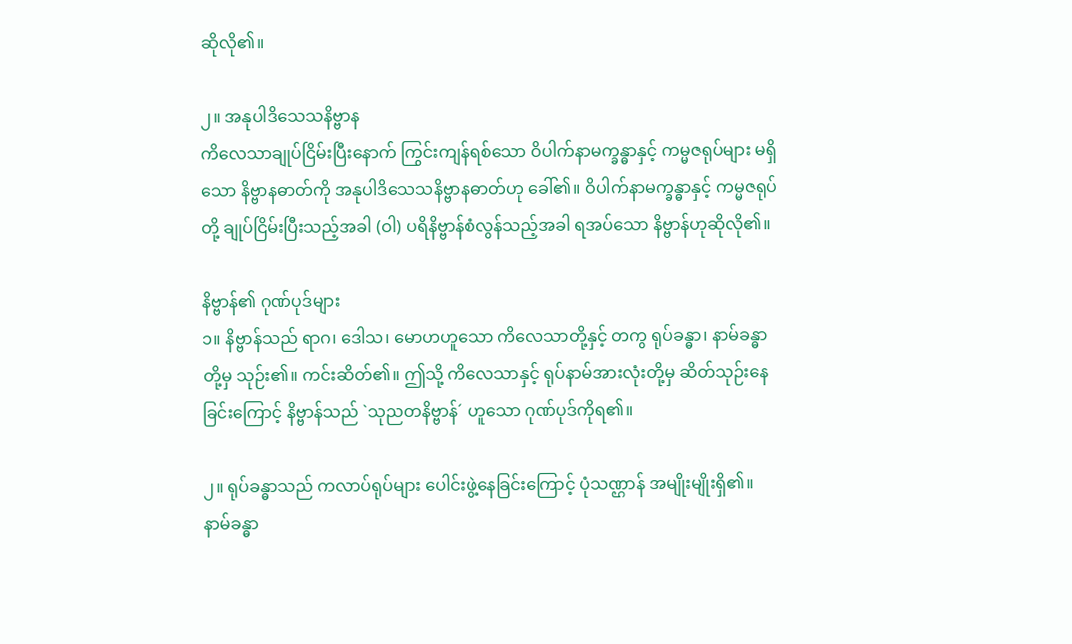ဆိုလို၏။

၂။ အနုပါဒိသေသနိဗ္ဗာန
ကိလေသာချုပ်ငြိမ်းပြီးနောက် ကြွင်းကျန်ရစ်သော ဝိပါက်နာမက္ခန္ဓာနှင့် ကမ္မဇရုပ်များ မရှိသော နိဗ္ဗာနဓာတ်ကို အနုပါဒိသေသနိဗ္ဗာနဓာတ်ဟု ခေါ်၏။ ဝိပါက်နာမက္ခန္ဓာနှင့် ကမ္မဇရုပ်တို့ ချုပ်ငြိမ်းပြီးသည့်အခါ (ဝါ) ပရိနိဗ္ဗာန်စံလွန်သည့်အခါ ရအပ်သော နိဗ္ဗာန်ဟုဆိုလို၏။

နိဗ္ဗာန်၏ ဂုဏ်ပုဒ်များ
၁။ နိဗ္ဗာန်သည် ရာဂ၊ ဒေါသ၊ မောဟဟူသော ကိလေသာတို့နှင့် တကွ ရုပ်ခန္ဓာ၊ နာမ်ခန္ဓာတို့မှ သုဉ်း၏။ ကင်းဆိတ်၏။ ဤသို့ ကိလေသာနှင့် ရုပ်နာမ်အားလုံးတို့မှ ဆိတ်သုဉ်းနေခြင်းကြောင့် နိဗ္ဗာန်သည် `သုညတနိဗ္ဗာန်´ ဟူသော ဂုဏ်ပုဒ်ကိုရ၏။

၂။ ရုပ်ခန္ဓာသည် ကလာပ်ရုပ်များ ပေါင်းဖွဲ့နေခြင်းကြောင့် ပုံသဏ္ဌာန် အမျိုးမျိုးရှိ၏။ နာမ်ခန္ဓာ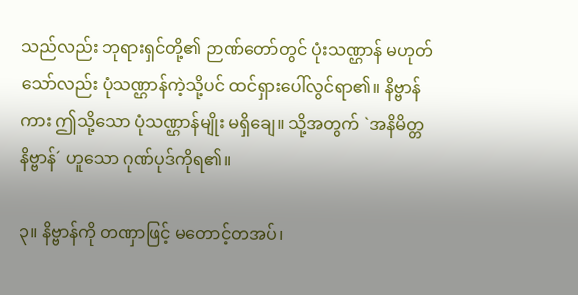သည်လည်း ဘုရားရှင်တို့၏ ဉာဏ်တော်တွင် ပုံးသဏ္ဌာန် မဟုတ်သော်လည်း ပုံသဏ္ဌာန်ကဲ့သို့ပင် ထင်ရှားပေါ်လွင်ရာ၏။ နိဗ္ဗာန်ကား ဤသို့သော ပုံသဏ္ဌာန်မျိုး မရှိချေ။ သို့အတွက် `အနိမိတ္တနိဗ္ဗာန်´ ဟူသော ဂုဏ်ပုဒ်ကိုရ၏။

၃။ နိဗ္ဗာန်ကို တဏှာဖြင့် မတောင့်တအပ်၊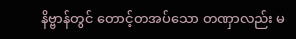နိဗ္ဗာန်တွင် တောင့်တအပ်သော တဏှာလည်း မ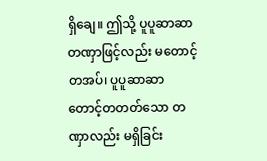ရှိချေ။ ဤသို့ ပူပူဆာဆာ တဏှာဖြင့်လည်း မတောင့်တအပ်၊ ပူပူဆာဆာ တောင့်တတတ်သော တဏှာလည်း မရှိခြင်း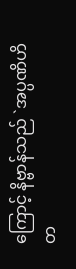ကြောင့် နိဗ္ဗာန်သည် `အပ္ပဏိဟိတ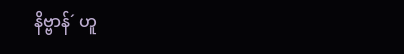နိဗ္ဗာန်´ ဟူ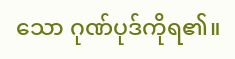သော ဂုဏ်ပုဒ်ကိုရ၏။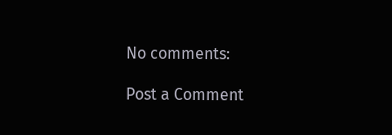No comments:

Post a Comment